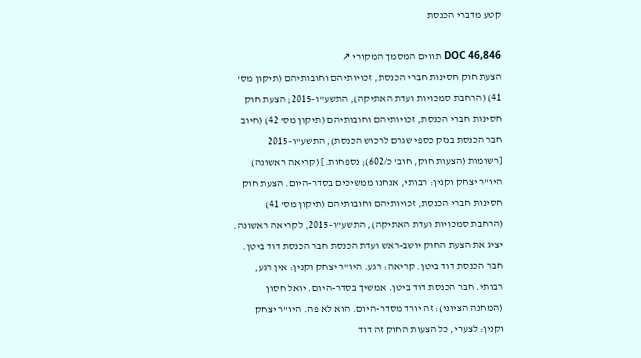קטע מדברי הכנסת

DOC 46,846 תווים המסמך המקורי ↗
הצעת חוק חסינות חברי הכנסת, זכויותיהם וחובותיהם (תיקון מס' 41) (הרחבת סמכויות ועדת האתיקה), התשע"ו–2015; הצעת חוק חסינות חברי הכנסת, זכויותיהם וחובותיהם (תיקון מס' 42) (חיוב חבר הכנסת בנזק כספי שגרם לרכוש הכנסת), התשע"ו–2015 [רשומות (הצעות חוק, חוב' כ/602); נספחות.] (קריאה ראשונה) היו"ר יצחק וקנין: רבותי, אנחנו ממשיכים בסדר-היום. הצעת חוק חסינות חברי הכנסת, זכויותיהם וחובותיהם (תיקון מס' 41) (הרחבת סמכויות ועדת האתיקה), התשע"ו–2015, לקריאה ראשונה. יציג את הצעת החוק יושב-ראש ועדת הכנסת חבר הכנסת דוד ביטן. חבר הכנסת דוד ביטן. קריאה: רגע. היו"ר יצחק וקנין: אין רגע, רבותי. חבר הכנסת דוד ביטן. אמשיך בסדר-היום. יואל חסון (המחנה הציוני): זה יורד מסדר-היום. הוא לא פה. היו"ר יצחק וקנין: לצערי, כל הצעות החוק זה דוד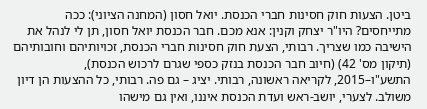ביטן. הצעות חוק חסינות חברי הכנסת. יואל חסון (המחנה הציוני): ככה מתייחסים? היו"ר יצחק וקנין: אנא מכם. חבר הכנסת יואל חסון, תן לי לנהל את הישיבה כמו שצריך. רבותי, הצעת חוק חסינות חברי הכנסת, זכויותיהם וחובותיהם (תיקון מס' 42) (חיוב חבר הכנסת בנזק כספי שגרם לרכוש הכנסת), התשע"ו–2015, לקריאה ראשונה, רבותי. יציג – גם פה. רבותי, כל ההצעות הן דיון משולב. לצערי, יושב-ראש ועדת הכנסת איננו, ואין גם מישהו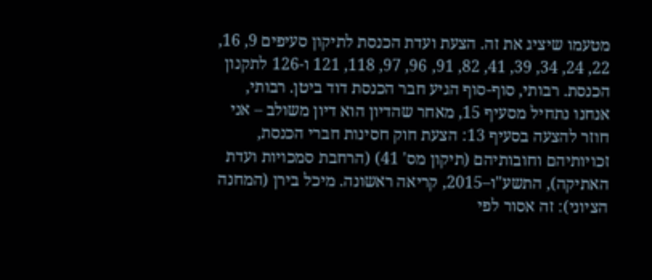מטעמו שיציג את זה. הצעת ועדת הכנסת לתיקון סעיפים 9, 16, 22, 24, 34, 39, 41, 82, 91, 96, 97, 118, 121 ו-126 לתקנון הכנסת. רבותי, סוף-סוף הגיע חבר הכנסת דוד ביטן. רבותי, אנחנו נתחיל מסעיף 15, מאחר שהדיון הוא דיון משולב – אני חוזר להצעה בסעיף 13: הצעת חוק חסינות חברי הכנסת, זכויותיהם וחובותיהם (תיקון מס' 41) (הרחבת סמכויות ועדת האתיקה), התשע"ו–2015, קריאה ראשונה. מיכל בירן (המחנה הציוני): זה אסור לפי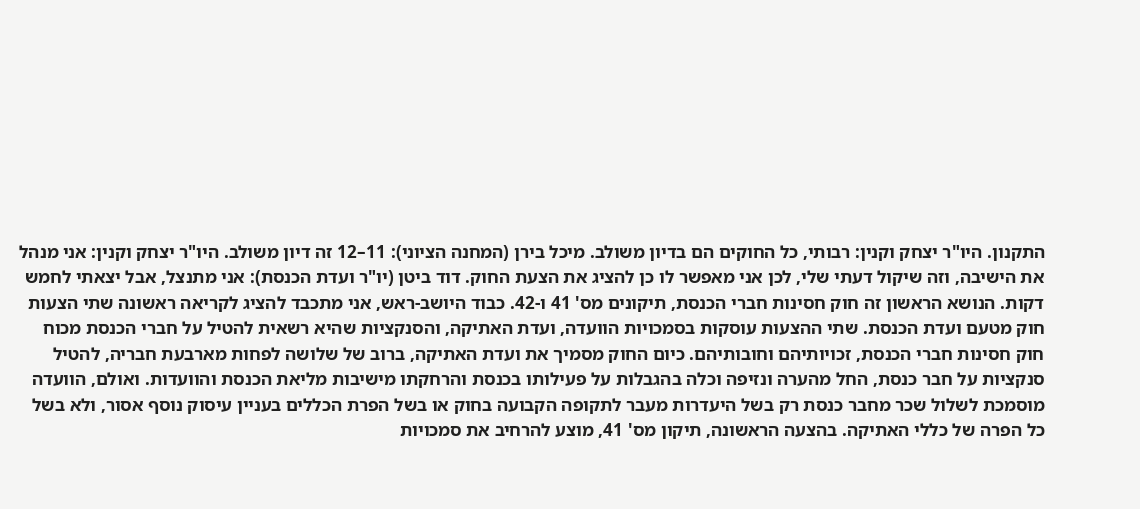התקנון. היו"ר יצחק וקנין: רבותי, כל החוקים הם בדיון משולב. מיכל בירן (המחנה הציוני): 11–12 זה דיון משולב. היו"ר יצחק וקנין: אני מנהל את הישיבה, וזה שיקול דעתי שלי, לכן אני מאפשר לו כן להציג את הצעת החוק. דוד ביטן (יו"ר ועדת הכנסת): אני מתנצל, אבל יצאתי לחמש דקות. הנושא הראשון זה חוק חסינות חברי הכנסת, תיקונים מס' 41 ו-42. כבוד היושב-ראש, אני מתכבד להציג לקריאה ראשונה שתי הצעות חוק מטעם ועדת הכנסת. שתי ההצעות עוסקות בסמכויות הוועדה, ועדת האתיקה, והסנקציות שהיא רשאית להטיל על חברי הכנסת מכוח חוק חסינות חברי הכנסת, זכויותיהם וחובותיהם. כיום החוק מסמיך את ועדת האתיקה, ברוב של שלושה לפחות מארבעת חבריה, להטיל סנקציות על חבר כנסת, החל מהערה ונזיפה וכלה בהגבלות על פעילותו בכנסת והרחקתו מישיבות מליאת הכנסת והוועדות. ואולם, הוועדה מוסמכת לשלול שכר מחבר כנסת רק בשל היעדרות מעבר לתקופה הקבועה בחוק או בשל הפרת הכללים בעניין עיסוק נוסף אסור, ולא בשל כל הפרה של כללי האתיקה. בהצעה הראשונה, תיקון מס' 41, מוצע להרחיב את סמכויות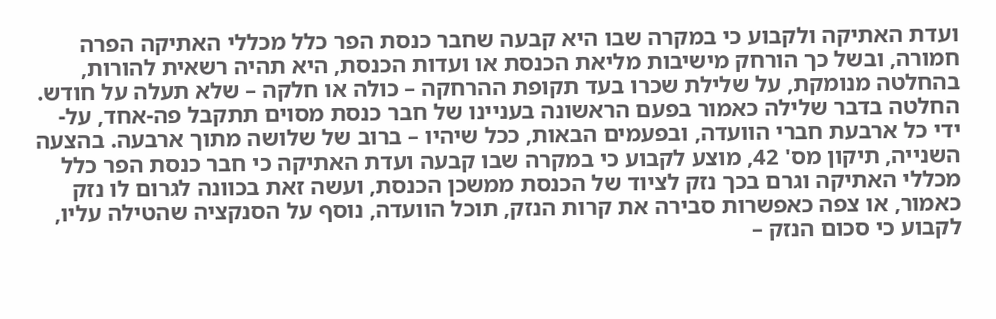ועדת האתיקה ולקבוע כי במקרה שבו היא קבעה שחבר כנסת הפר כלל מכללי האתיקה הפרה חמורה, ובשל כך הורחק מישיבות מליאת הכנסת או ועדות הכנסת, היא תהיה רשאית להורות, בהחלטה מנומקת, על שלילת שכרו בעד תקופת ההרחקה – כולה או חלקה – שלא תעלה על חודש. החלטה בדבר שלילה כאמור בפעם הראשונה בעניינו של חבר כנסת מסוים תתקבל פה-אחד, על-ידי כל ארבעת חברי הוועדה, ובפעמים הבאות, ככל שיהיו – ברוב של שלושה מתוך ארבעה. בהצעה השנייה, תיקון מס' 42, מוצע לקבוע כי במקרה שבו קבעה ועדת האתיקה כי חבר כנסת הפר כלל מכללי האתיקה וגרם בכך נזק לציוד של הכנסת ממשכן הכנסת, ועשה זאת בכוונה לגרום לו נזק כאמור, או צפה כאפשרות סבירה את קרות הנזק, תוכל הוועדה, נוסף על הסנקציה שהטילה עליו, לקבוע כי סכום הנזק –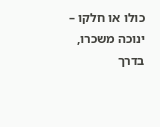כולו או חלקו – ינוכה משכרו, בדרך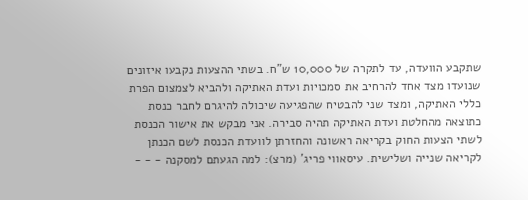שתקבע הוועדה, עד לתקרה של 10,000 ש"ח. בשתי ההצעות נקבעו איזונים שנועדו מצד אחד להרחיב את סמכויות ועדת האתיקה ולהביא לצמצום הפרת כללי האתיקה, ומצד שני להבטיח שהפגיעה שיכולה להיגרם לחבר כנסת כתוצאה מהחלטת ועדת האתיקה תהיה סבירה. אני מבקש את אישור הכנסת לשתי הצעות החוק בקריאה ראשונה והחזרתן לוועדת הכנסת לשם הכנתן לקריאה שנייה ושלישית. עיסאווי פריג' (מרצ): למה הגעתם למסקנה - - -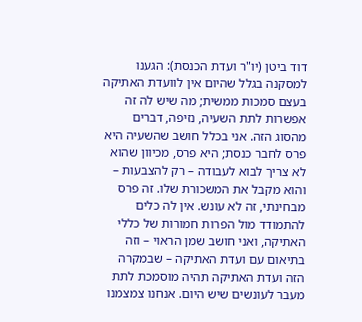דוד ביטן (יו"ר ועדת הכנסת): הגענו למסקנה בגלל שהיום אין לוועדת האתיקה בעצם סמכות ממשית; מה שיש לה זה אפשרות לתת השעיה, נזיפה, דברים מהסוג הזה. אני בכלל חושב שהשעיה היא פרס לחבר כנסת; היא פרס, מכיוון שהוא לא צריך לבוא לעבודה – רק להצבעות – והוא מקבל את המשכורת שלו. זה פרס מבחינתי, זה לא עונש. אין לה כלים להתמודד מול הפרות חמורות של כללי האתיקה, ואני חושב שמן הראוי – וזה בתיאום עם ועדת האתיקה – שבמקרה הזה ועדת האתיקה תהיה מוסמכת לתת מעבר לעונשים שיש היום. אנחנו צמצמנו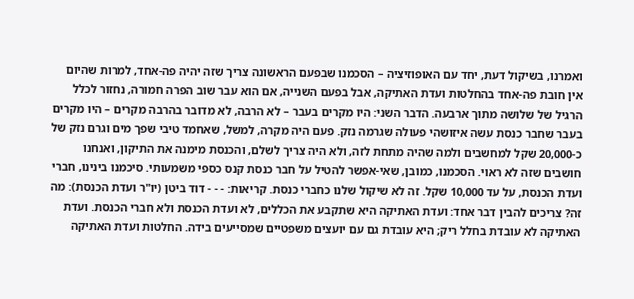ואמרנו, בשיקול דעת, יחד עם האופוזיציה – הסכמנו שבפעם הראשונה צריך שזה יהיה פה-אחד, למרות שהיום אין חובת פה-אחד בהחלטות ועדת האתיקה, אבל בפעם השנייה, אם הוא עבר שוב הפרה חמורה, נחזור לכלל הרגיל של שלושה מתוך ארבעה. הדבר השני: היו מקרים בעבר – לא הרבה, לא מדובר בהרבה מקרים – היו מקרים בעבר שחבר כנסת עשה איזושהי פעולה שגרמה נזק. פעם היה מקרה, למשל, שאחמד טיבי שפך מים וגרם נזק של כ-20,000 שקל למחשבים ולמה שהיה מתחת לזה, ולא היה צריך לשלם, והכנסת מימנה את התיקון, ואנחנו חושבים שזה לא ראוי. הסכמנו, כמובן, שאי-אפשר להטיל על חבר כנסת קנס כספי משמעותי. סיכמנו בינינו, חברי ועדת הכנסת, על עד 10,000 שקל. זה לא שיקול שלנו כחברי כנסת. קריאות: - - - דוד ביטן (יו"ר ועדת הכנסת): מה זה? צריכים להבין דבר אחד: ועדת האתיקה היא שתקבע את הכללים, לא ועדת הכנסת ולא חברי הכנסת. ועדת האתיקה לא עובדת בחלל ריק; היא עובדת גם עם יועצים משפטיים שמסייעים בידה. החלטות ועדת האתיקה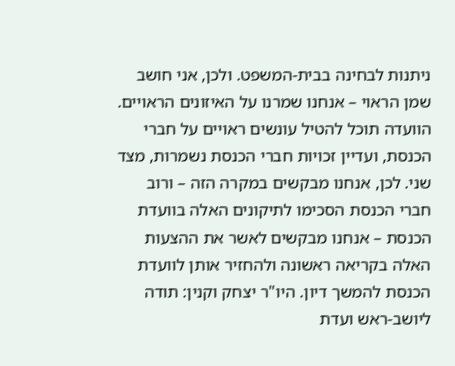ניתנות לבחינה בבית-המשפט. ולכן, אני חושב שמן הראוי – אנחנו שמרנו על האיזונים הראויים. הוועדה תוכל להטיל עונשים ראויים על חברי הכנסת, ועדיין זכויות חברי הכנסת נשמרות, מצד שני. לכן, אנחנו מבקשים במקרה הזה – ורוב חברי הכנסת הסכימו לתיקונים האלה בוועדת הכנסת – אנחנו מבקשים לאשר את ההצעות האלה בקריאה ראשונה ולהחזיר אותן לוועדת הכנסת להמשך דיון. היו"ר יצחק וקנין: תודה ליושב-ראש ועדת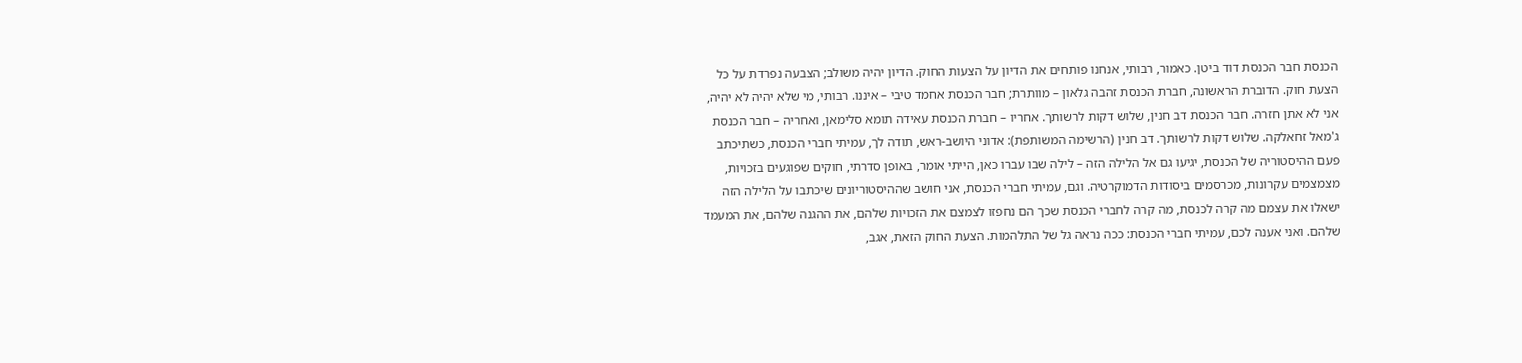הכנסת חבר הכנסת דוד ביטן. כאמור, רבותי, אנחנו פותחים את הדיון על הצעות החוק. הדיון יהיה משולב; הצבעה נפרדת על כל הצעת חוק. הדוברת הראשונה, חברת הכנסת זהבה גלאון – מוותרת; חבר הכנסת אחמד טיבי – איננו. רבותי, מי שלא יהיה לא יהיה, אני לא אתן חזרה. חבר הכנסת דב חנין, שלוש דקות לרשותך. אחריו – חברת הכנסת עאידה תומא סלימאן, ואחריה – חבר הכנסת ג'מאל זחאלקה. שלוש דקות לרשותך. דב חנין (הרשימה המשותפת): אדוני היושב-ראש, תודה לך, עמיתי חברי הכנסת, כשתיכתב פעם ההיסטוריה של הכנסת, יגיעו גם אל הלילה הזה – לילה שבו עברו כאן, הייתי אומר, באופן סדרתי, חוקים שפוגעים בזכויות, מצמצמים עקרונות, מכרסמים ביסודות הדמוקרטיה. וגם, עמיתי חברי הכנסת, אני חושב שההיסטוריונים שיכתבו על הלילה הזה ישאלו את עצמם מה קרה לכנסת, מה קרה לחברי הכנסת שכך הם נחפזו לצמצם את הזכויות שלהם, את ההגנה שלהם, את המעמד שלהם. ואני אענה לכם, עמיתי חברי הכנסת: ככה נראה גל של התלהמות. הצעת החוק הזאת, אגב,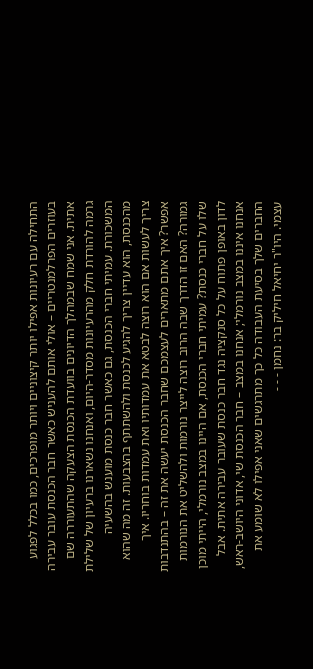התחילה עם רעיונות אפילו יותר קיצוניים ויותר מופרכים, כמו בכלל לפגוע בעוזרים הפרלמנטריים – אולי אותם להעניש כאשר חבר הכנסת עובר עבירה אתית. אני שמח שבמהלך הדיונים בוועדת הכנסת הצעקה שהתעוררה שם גרמה להורדת חלק מהרעיונות מסדר-היום, ואנחנו נשארנו ברעיון של שלילת המשכורת. עמיתי חברי הכנסת, גם כאשר חבר כנסת מוענש בהשעיה מהכנסת, הוא עדיין צריך להגיע לכנסת ולהשתתף בהצבעות. זה מה שהוא צריך לעשות אם הוא רוצה לבטא את עמדותיו ואת עמדות בוחריו. איך אפשר? איך אתם מתארים לעצמכם שחבר הכנסת יעשה את זה – בהתנדבות גמורה? האם זו הדרך שבה הרוב רוצה לייצר נורמות ולהשליט את הנורמות שלו על חברי כנסת? עמיתי חברי הכנסת, אם היינו במצב נורמלי, הייתי מוכן לדון באופן פתוח על כל סנקציה נגד חבר כנסת שעובר עבירה אתית. אבל אנחנו איננו במצב נורמלי; אנחנו במצב – חבר הכנסת שי, אדוני היושב-ראש, החברים שלך בסיעת העבודה כל כך מתרגשים שאני אפילו לא שומע את עצמי. היו"ר יחיאל חיליק בר: נחמן - - -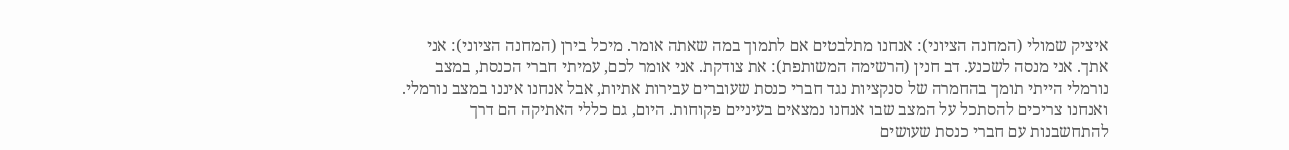איציק שמולי (המחנה הציוני): אנחנו מתלבטים אם לתמוך במה שאתה אומר. מיכל בירן (המחנה הציוני): אני אתך. אני מנסה לשכנע. דב חנין (הרשימה המשותפת): את צודקת. אני אומר לכם, עמיתי חברי הכנסת, במצב נורמלי הייתי תומך בהחמרה של סנקציות נגד חברי כנסת שעוברים עבירות אתיות, אבל אנחנו איננו במצב נורמלי. ואנחנו צריכים להסתכל על המצב שבו אנחנו נמצאים בעיניים פקוחות. היום, גם כללי האתיקה הם דרך להתחשבנות עם חברי כנסת שעושים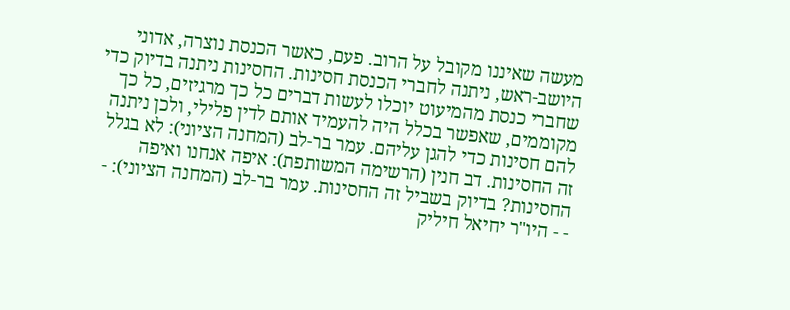מעשה שאיננו מקובל על הרוב. פעם, כאשר הכנסת נוצרה, אדוני היושב-ראש, ניתנה לחברי הכנסת חסינות. החסינות ניתנה בדיוק כדי שחברי כנסת מהמיעוט יוכלו לעשות דברים כל כך מרגיזים, כל כך מקוממים, שאפשר בכלל היה להעמיד אותם לדין פלילי, ולכן ניתנה להם חסינות כדי להגן עליהם. עמר בר-לב (המחנה הציוני): לא בגלל זה החסינות. דב חנין (הרשימה המשותפת): איפה אנחנו ואיפה החסינות? בדיוק בשביל זה החסינות. עמר בר-לב (המחנה הציוני): - - - היו"ר יחיאל חיליק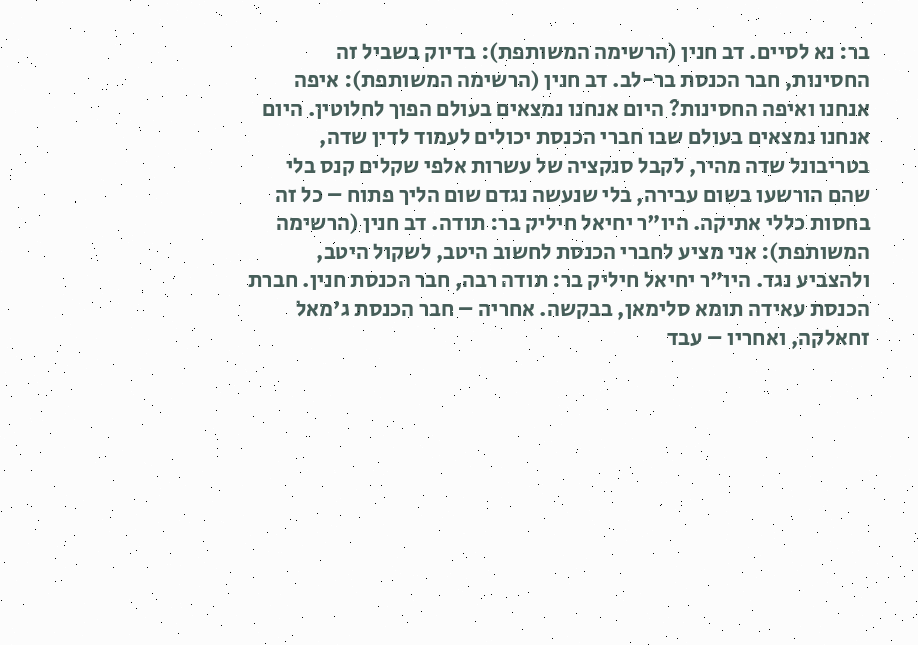בר: נא לסיים. דב חנין (הרשימה המשותפת): בדיוק בשביל זה החסינות, חבר הכנסת בר-לב. דב חנין (הרשימה המשותפת): איפה אנחנו ואיפה החסינות? היום אנחנו נמצאים בעולם הפוך לחלוטין. היום אנחנו נמצאים בעולם שבו חברי הכנסת יכולים לעמוד לדין שדה, בטריבונל שדה מהיר, לקבל סנקציה של עשרות אלפי שקלים קנס בלי שהם הורשעו בשום עבירה, בלי שנעשה נגדם שום הליך פתוח – כל זה בחסות כללי אתיקה. היו"ר יחיאל חיליק בר: תודה. דב חנין (הרשימה המשותפת): אני מציע לחברי הכנסת לחשוב היטב, לשקול היטב, ולהצביע נגד. היו"ר יחיאל חיליק בר: תודה רבה, חבר הכנסת חנין. חברת הכנסת עאידה תומא סלימאן, בבקשה. אחריה – חבר הכנסת ג'מאל זחאלקה, ואחריו – עבד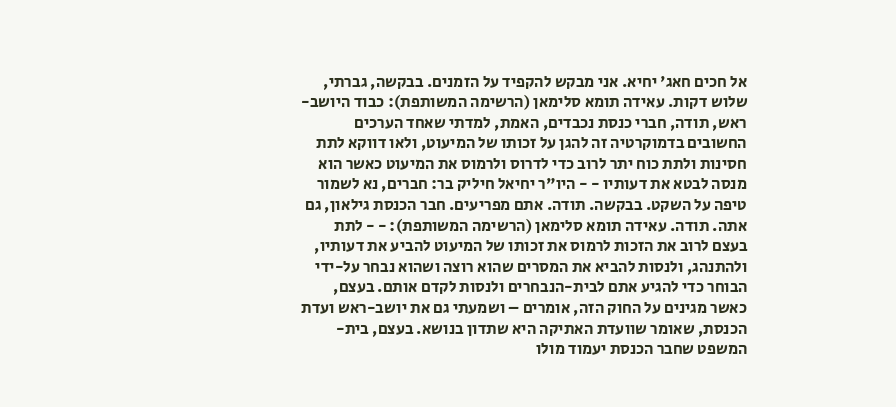אל חכים חאג' יחיא. אני מבקש להקפיד על הזמנים. בבקשה, גברתי, שלוש דקות. עאידה תומא סלימאן (הרשימה המשותפת): כבוד היושב-ראש, תודה, חברי כנסת נכבדים, האמת, למדתי שאחד הערכים החשובים בדמוקרטיה זה להגן על זכותו של המיעוט, ולאו דווקא לתת חסינות ולתת כוח יתר לרוב כדי לדרוס ולרמוס את המיעוט כאשר הוא מנסה לבטא את דעותיו - - היו"ר יחיאל חיליק בר: חברים, נא לשמור טיפה על השקט. בבקשה. תודה. אתם מפריעים. חבר הכנסת גילאון, גם אתה. תודה. עאידה תומא סלימאן (הרשימה המשותפת): - - לתת בעצם לרוב את הזכות לרמוס את זכותו של המיעוט להביע את דעותיו, ולהתנהג, ולנסות להביא את המסרים שהוא רוצה ושהוא נבחר על-ידי הבוחר כדי להגיע אתם לבית-הנבחרים ולנסות לקדם אותם. בעצם, כאשר מגינים על החוק הזה, אומרים – ושמעתי גם את יושב-ראש ועדת הכנסת, שאומר שוועדת האתיקה היא שתדון בנושא. בעצם, בית-המשפט שחבר הכנסת יעמוד מולו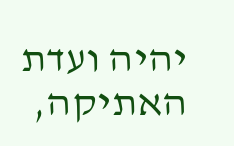יהיה ועדת האתיקה,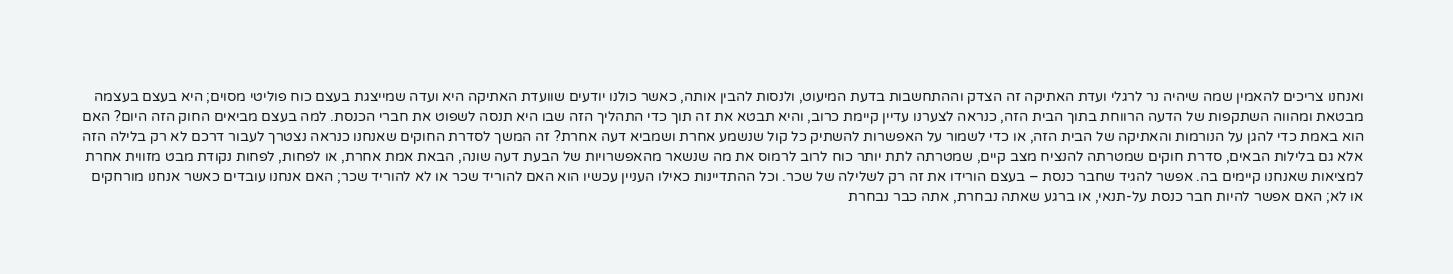ואנחנו צריכים להאמין שמה שיהיה נר לרגלי ועדת האתיקה זה הצדק וההתחשבות בדעת המיעוט, ולנסות להבין אותה, כאשר כולנו יודעים שוועדת האתיקה היא ועדה שמייצגת בעצם כוח פוליטי מסוים; היא בעצם בעצמה מבטאת ומהווה השתקפות של הדעה הרווחת בתוך הבית הזה, כנראה לצערנו עדיין קיימת כרוב, והיא תבטא את זה תוך כדי התהליך הזה שבו היא תנסה לשפוט את חברי הכנסת. למה בעצם מביאים החוק הזה היום? האם הוא באמת כדי להגן על הנורמות והאתיקה של הבית הזה, או כדי לשמור על האפשרות להשתיק כל קול שנשמע אחרת ושמביא דעה אחרת? זה המשך לסדרת החוקים שאנחנו כנראה נצטרך לעבור דרכם לא רק בלילה הזה אלא גם בלילות הבאים, סדרת חוקים שמטרתה להנציח מצב קיים, שמטרתה לתת יותר כוח לרוב לרמוס את מה שנשאר מהאפשרויות של הבעת דעה שונה, הבאת אמת אחרת, או לפחות, לפחות נקודת מבט מזווית אחרת למציאות שאנחנו קיימים בה. אפשר להגיד שחבר כנסת – בעצם הורידו את זה רק לשלילה של שכר. וכל ההתדיינות כאילו העניין עכשיו הוא האם להוריד שכר או לא להוריד שכר; האם אנחנו עובדים כאשר אנחנו מורחקים או לא; האם אפשר להיות חבר כנסת על-תנאי, או ברגע שאתה נבחרת, אתה כבר נבחרת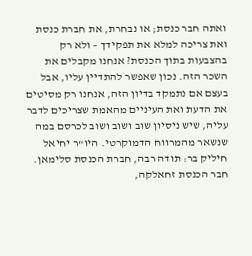ואתה חבר כנסת; או נבחרת, את חברת כנסת ואת צריכה למלא את תפקידך – ולא רק בהצבעות בתוך הכנסת? אנחנו מקבלים את השכר הזה. נכון שאפשר להתדיין עליו, אבל בעצם אם נתמקד בדיון הזה, אנחנו רק מסיטים את הדעת ואת העיניים מהאמת שצריכים לדבר עליה, שיש ניסיון שוב ושוב ושוב לכרסם במה שנשאר מהמרווח הדמוקרטי. היו"ר יחיאל חיליק בר: תודה רבה, חברת הכנסת סלימאן. חבר הכנסת זחאלקה,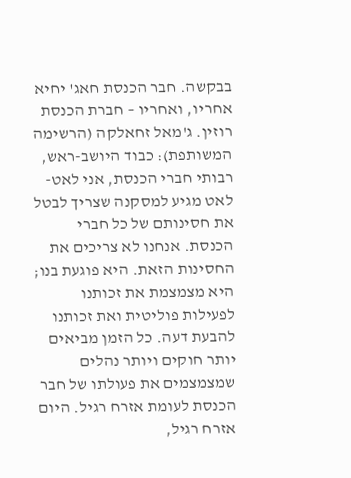בבקשה. חבר הכנסת חאג' יחיא אחריו, ואחריו – חברת הכנסת רוזין. ג'מאל זחאלקה (הרשימה המשותפת): כבוד היושב-ראש, רבותי חברי הכנסת, אני לאט-לאט מגיע למסקנה שצריך לבטל את חסינותם של כל חברי הכנסת. אנחנו לא צריכים את החסינות הזאת. היא פוגעת בנו; היא מצמצמת את זכותנו לפעילות פוליטית ואת זכותנו להבעת דעה. כל הזמן מביאים יותר חוקים ויותר נהלים שמצמצמים את פעולתו של חבר הכנסת לעומת אזרח רגיל. היום אזרח רגיל,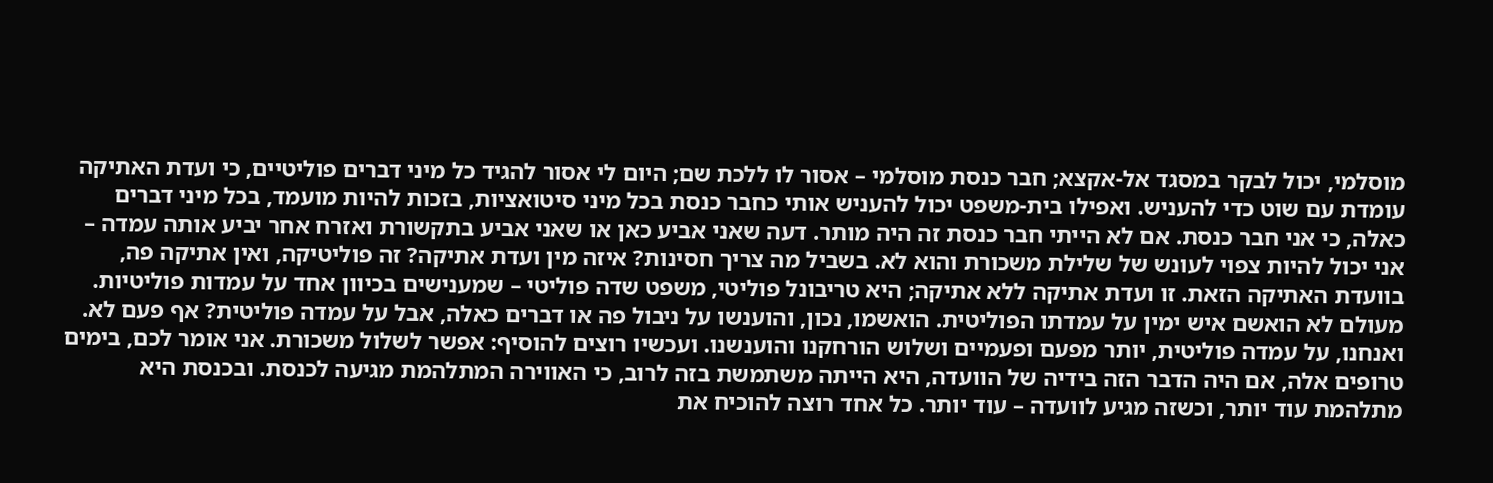מוסלמי, יכול לבקר במסגד אל-אקצא; חבר כנסת מוסלמי – אסור לו ללכת שם; היום לי אסור להגיד כל מיני דברים פוליטיים, כי ועדת האתיקה עומדת עם שוט כדי להעניש. ואפילו בית-משפט יכול להעניש אותי כחבר כנסת בכל מיני סיטואציות, בזכות להיות מועמד, בכל מיני דברים כאלה, כי אני חבר כנסת. אם לא הייתי חבר כנסת זה היה מותר. דעה שאני אביע כאן או שאני אביע בתקשורת ואזרח אחר יביע אותה עמדה – אני יכול להיות צפוי לעונש של שלילת משכורת והוא לא. בשביל מה צריך חסינות? איזה מין ועדת אתיקה? זה פוליטיקה, ואין אתיקה פה, בוועדת האתיקה הזאת. זו ועדת אתיקה ללא אתיקה; היא טריבונל פוליטי, משפט שדה פוליטי – שמענישים בכיוון אחד על עמדות פוליטיות. מעולם לא הואשם איש ימין על עמדתו הפוליטית. הואשמו, נכון, והוענשו על ניבול פה או דברים כאלה, אבל על עמדה פוליטית? אף פעם לא. ואנחנו, על עמדה פוליטית, יותר מפעם ופעמיים ושלוש הורחקנו והוענשנו. ועכשיו רוצים להוסיף: אפשר לשלול משכורת. אני אומר לכם, בימים טרופים אלה, אם היה הדבר הזה בידיה של הוועדה, היא הייתה משתמשת בזה לרוב, כי האווירה המתלהמת מגיעה לכנסת. ובכנסת היא מתלהמת עוד יותר, וכשזה מגיע לוועדה – עוד יותר. כל אחד רוצה להוכיח את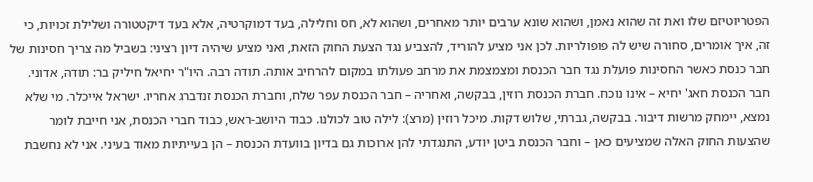הפטריוטיזם שלו ואת זה שהוא נאמן, ושהוא שונא ערבים יותר מאחרים, ושהוא לא, חס וחלילה, בעד דמוקרטיה, אלא בעד דיקטטורה ושלילת זכויות, כי זה, איך אומרים, סחורה שיש לה פופולריות. לכן אני מציע להוריד, להצביע נגד הצעת החוק הזאת, ואני מציע שיהיה דיון רציני: בשביל מה צריך חסינות של חבר כנסת כאשר החסינות פועלת נגד חבר הכנסת ומצמצמת את מרחב פעולתו במקום להרחיב אותה. תודה רבה. היו"ר יחיאל חיליק בר: תודה, אדוני. חבר הכנסת חאג' יחיא – אינו נוכח. חברת הכנסת רוזין, בבקשה, ואחריה – חבר הכנסת עפר שלח, וחברת הכנסת זנדברג אחריו. ישראל אייכלר. מי שלא נמצא, יימחק מרשות דיבור. בבקשה, גברתי, שלוש דקות. מיכל רוזין (מרצ): לילה טוב לכולנו. כבוד היושב-ראש, כבוד חברי הכנסת, אני חייבת לומר שהצעות החוק האלה שמציעים כאן – וחבר הכנסת ביטן יודע, התנגדתי להן ארוכות גם בדיון בוועדת הכנסת – הן בעייתיות מאוד בעיני. אני לא נחשבת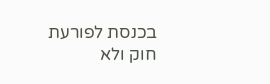בכנסת לפורעת חוק ולא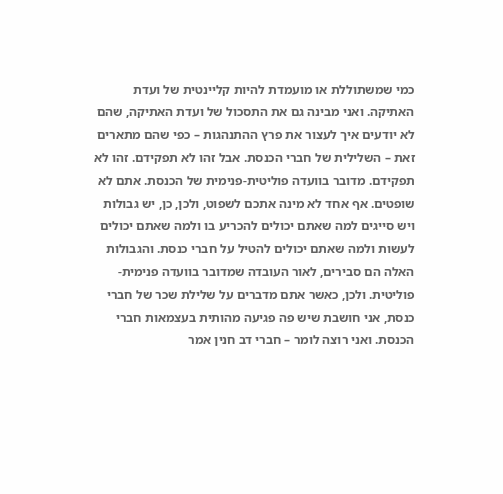כמי שמשתוללת או מועמדת להיות קליינטית של ועדת האתיקה. ואני מבינה גם את התסכול של ועדת האתיקה, שהם לא יודעים איך לעצור את פרץ ההתנהגות – כפי שהם מתארים זאת – השלילית של חברי הכנסת. אבל זהו לא תפקידם. זהו לא תפקידם. מדובר בוועדה פוליטית-פנימית של הכנסת. אתם לא שופטים. אף אחד לא מינה אתכם לשפוט, ולכן, כן, יש גבולות ויש סייגים למה שאתם יכולים להכריע בו ולמה שאתם יכולים לעשות ולמה שאתם יכולים להטיל על חברי כנסת. והגבולות האלה הם סבירים, לאור העובדה שמדובר בוועדה פנימית-פוליטית. ולכן, כאשר אתם מדברים על שלילת שכר של חברי כנסת, אני חושבת שיש פה פגיעה מהותית בעצמאות חברי הכנסת. ואני רוצה לומר – חברי דב חנין אמר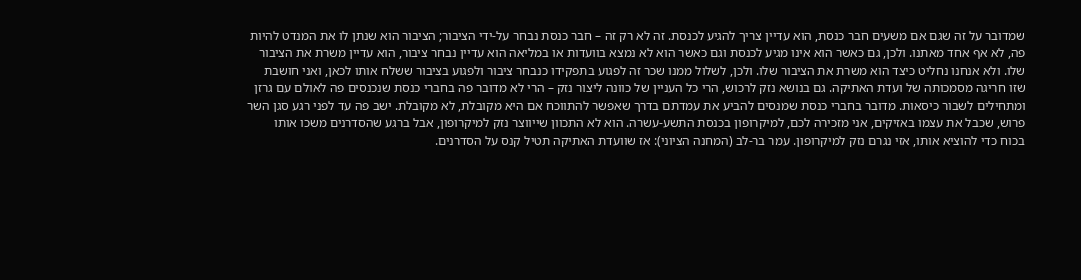שמדובר על זה שגם אם משעים חבר כנסת, הוא עדיין צריך להגיע לכנסת. זה לא רק זה – חבר כנסת נבחר על-ידי הציבור; הציבור הוא שנתן לו את המנדט להיות פה, לא אף אחד מאתנו. ולכן, גם כאשר הוא אינו מגיע לכנסת וגם כאשר הוא לא נמצא בוועדות או במליאה הוא עדיין נבחר ציבור, הוא עדיין משרת את הציבור שלו. ולא אנחנו נחליט כיצד הוא משרת את הציבור שלו. ולכן, לשלול ממנו שכר זה לפגוע בתפקידו כנבחר ציבור ולפגוע בציבור ששלח אותו לכאן, ואני חושבת שזו חריגה מסמכותה של ועדת האתיקה. גם בנושא נזק לרכוש, הרי כל העניין של כוונה ליצור נזק – הרי לא מדובר פה בחברי כנסת שנכנסים פה לאולם עם גרזן ומתחילים לשבור כיסאות. מדובר בחברי כנסת שמנסים להביע את עמדתם בדרך שאפשר להתווכח אם היא מקובלת, לא מקובלת. ישב פה עד לפני רגע סגן השר פרוש, שכבל את עצמו באזיקים, אני מזכירה לכם, למיקרופון בכנסת התשע-עשרה. הוא לא התכוון שייווצר נזק למיקרופון, אבל ברגע שהסדרנים משכו אותו בכוח כדי להוציא אותו, אזי נגרם נזק למיקרופון. עמר בר-לב (המחנה הציוני): אז שוועדת האתיקה תטיל קנס על הסדרנים.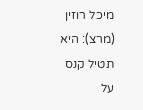מיכל רוזין (מרצ): היא תטיל קנס על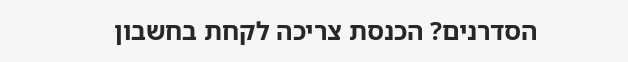הסדרנים? הכנסת צריכה לקחת בחשבון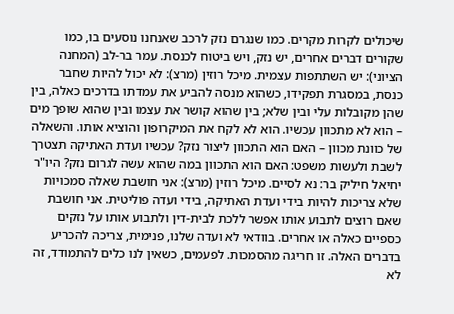שיכולים לקרות מקרים. כמו שנגרם נזק לרכב שאנחנו נוסעים בו, כמו שקורים דברים אחרים, יש נזק, ויש ביטוח לכנסת. עמר בר-לב (המחנה הציוני): יש השתתפות עצמית. מיכל רוזין (מרצ): לא יכול להיות שחבר כנסת, במסגרת תפקידו, כשהוא מנסה להביע את עמדתו בדרכים כאלה, בין שהן מקובלות עלי ובין שלא; בין שהוא קושר את עצמו ובין שהוא שופך מים – הוא לא מתכוון עכשיו. הוא לא לקח את המיקרופון והוציא אותו. והשאלה של כוונת מכוון – האם הוא התכוון ליצור נזק? עכשיו ועדת האתיקה תצטרך לשבת ולעשות משפט: האם הוא התכוון במה שהוא עשה לגרום נזק? היו"ר יחיאל חיליק בר: נא לסיים. מיכל רוזין (מרצ): אני חושבת שאלה סמכויות שלא צריכות להיות בידי ועדת האתיקה, בידי ועדה פוליטית. אני חושבת שאם רוצים לתבוע אותו אפשר ללכת לבית-דין ולתבוע אותו על נזקים כספיים כאלה או אחרים. בוודאי לא ועדה שלנו, פנימית, צריכה להכריע בדברים האלה. זו חריגה מהסמכות. לפעמים, כשאין לנו כלים להתמודד, זה לא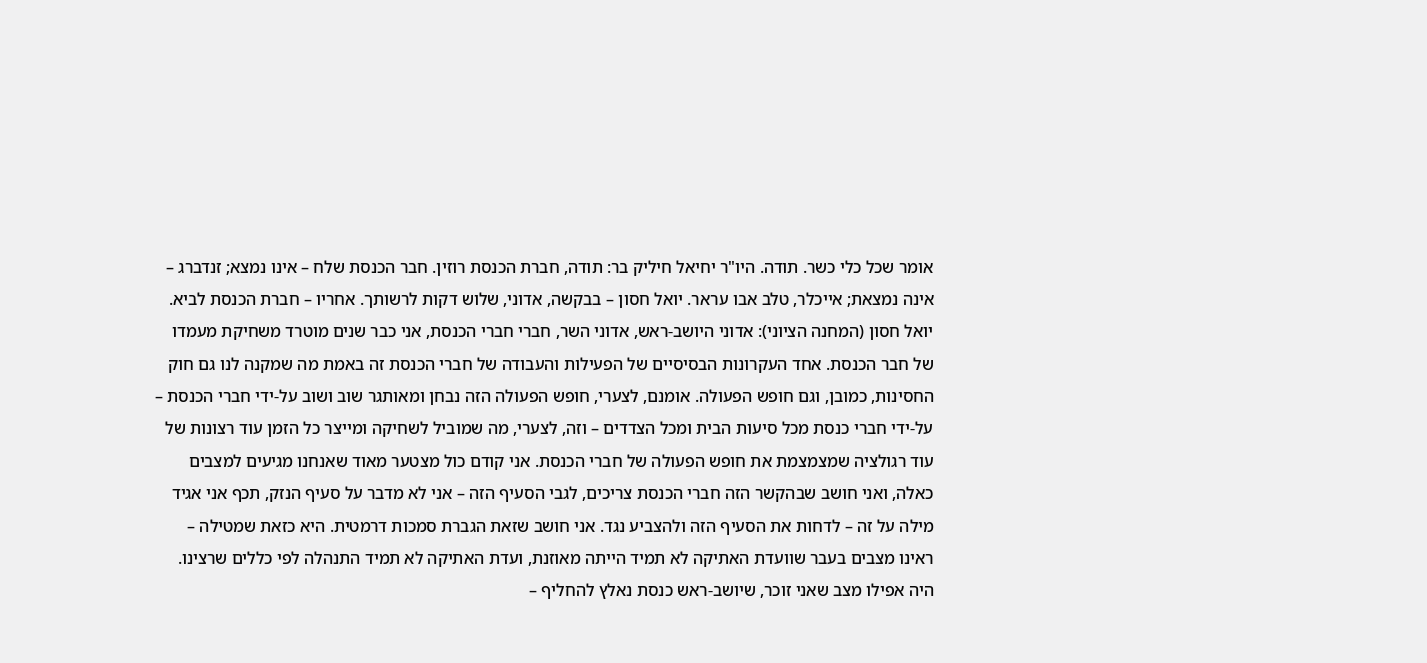אומר שכל כלי כשר. תודה. היו"ר יחיאל חיליק בר: תודה, חברת הכנסת רוזין. חבר הכנסת שלח – אינו נמצא; זנדברג – אינה נמצאת; אייכלר, טלב אבו עראר. יואל חסון – בבקשה, אדוני, שלוש דקות לרשותך. אחריו – חברת הכנסת לביא. יואל חסון (המחנה הציוני): אדוני היושב-ראש, אדוני השר, חברי חברי הכנסת, אני כבר שנים מוטרד משחיקת מעמדו של חבר הכנסת. אחד העקרונות הבסיסיים של הפעילות והעבודה של חברי הכנסת זה באמת מה שמקנה לנו גם חוק החסינות, כמובן, וגם חופש הפעולה. אומנם, לצערי, חופש הפעולה הזה נבחן ומאותגר שוב ושוב על-ידי חברי הכנסת – על-ידי חברי כנסת מכל סיעות הבית ומכל הצדדים – וזה, לצערי, מה שמוביל לשחיקה ומייצר כל הזמן עוד רצונות של עוד רגולציה שמצמצמת את חופש הפעולה של חברי הכנסת. אני קודם כול מצטער מאוד שאנחנו מגיעים למצבים כאלה, ואני חושב שבהקשר הזה חברי הכנסת צריכים, לגבי הסעיף הזה – אני לא מדבר על סעיף הנזק, תכף אני אגיד מילה על זה – לדחות את הסעיף הזה ולהצביע נגד. אני חושב שזאת הגברת סמכות דרמטית. היא כזאת שמטילה – ראינו מצבים בעבר שוועדת האתיקה לא תמיד הייתה מאוזנת, ועדת האתיקה לא תמיד התנהלה לפי כללים שרצינו. היה אפילו מצב שאני זוכר, שיושב-ראש כנסת נאלץ להחליף –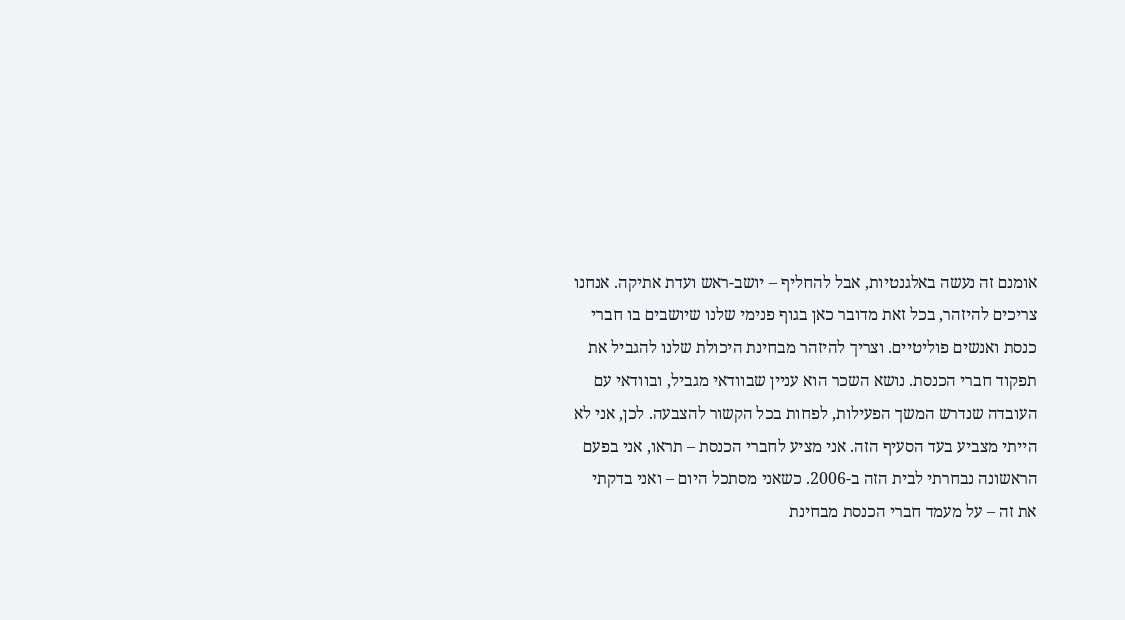אומנם זה נעשה באלגנטיות, אבל להחליף – יושב-ראש ועדת אתיקה. אנחנו צריכים להיזהר, בכל זאת מדובר כאן בגוף פנימי שלנו שיושבים בו חברי כנסת ואנשים פוליטיים. וצריך להיזהר מבחינת היכולת שלנו להגביל את תפקוד חברי הכנסת. נושא השכר הוא עניין שבוודאי מגביל, ובוודאי עם העובדה שנדרש המשך הפעילות, לפחות בכל הקשור להצבעה. לכן, אני לא הייתי מצביע בעד הסעיף הזה. אני מציע לחברי הכנסת – תראו, אני בפעם הראשונה נבחרתי לבית הזה ב-2006. כשאני מסתכל היום – ואני בדקתי את זה – על מעמד חברי הכנסת מבחינת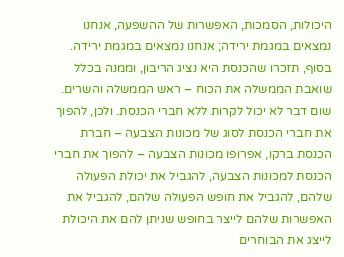היכולות, הסמכות, האפשרות של ההשפעה, אנחנו נמצאים במגמת ירידה; אנחנו נמצאים במגמת ירידה. בסוף, תזכרו שהכנסת היא נציג הריבון, וממנה בכלל שואבת הממשלה את הכוח – ראש הממשלה והשרים. שום דבר לא יכול לקרות ללא חברי הכנסת. ולכן, להפוך את חברי הכנסת לסוג של מכונות הצבעה – חברת הכנסת ברקו, אפרופו מכונות הצבעה – להפוך את חברי הכנסת למכונות הצבעה, להגביל את יכולת הפעולה שלהם, להגביל את חופש הפעולה שלהם, להגביל את האפשרות שלהם לייצר בחופש שניתן להם את היכולת לייצג את הבוחרים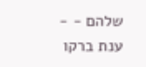שלהם - - ענת ברקו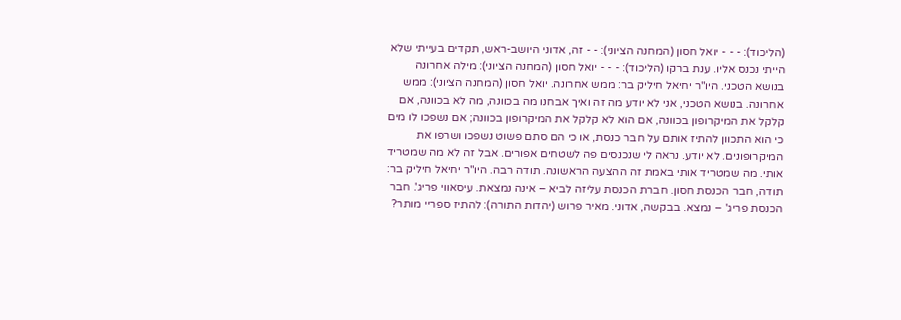(הליכוד): - - - יואל חסון (המחנה הציוני): - - זה, אדוני היושב-ראש, תקדים בעייתי שלא הייתי נכנס אליו. ענת ברקו (הליכוד): - - - יואל חסון (המחנה הציוני): מילה אחרונה בנושא הטכני. היו"ר יחיאל חיליק בר: ממש אחרונה. יואל חסון (המחנה הציוני): ממש אחרונה. בנושא הטכני, אני לא יודע מה זה ואיך אבחנו מה בכוונה, מה לא בכוונה, אם קלקל את המיקרופון בכוונה, אם הוא לא קלקל את המיקרופון בכוונה; אם נשפכו לו מים כי הוא התכוון להתיז אותם על חבר כנסת, או כי הם סתם פשוט נשפכו ושרפו את המיקרופונים. לא יודע. נראה לי שנכנסים פה לשטחים אפורים. אבל זה לא מה שמטריד אותי. מה שמטריד אותי באמת זה ההצעה הראשונה. תודה רבה. היו"ר יחיאל חיליק בר: תודה, חבר הכנסת חסון. חברת הכנסת עליזה לביא – אינה נמצאת. עיסאווי פריג'. חבר הכנסת פריג' – נמצא. בבקשה, אדוני. מאיר פרוש (יהדות התורה): להתיז ספריי מותר?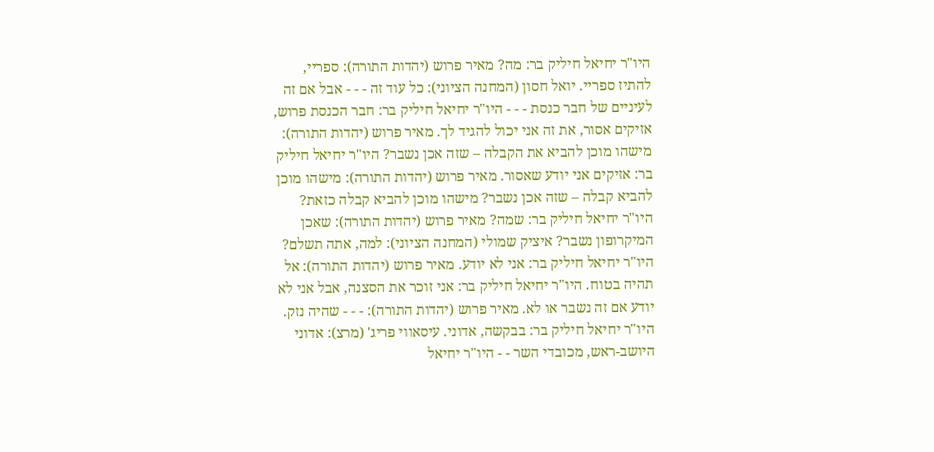היו"ר יחיאל חיליק בר: מה? מאיר פרוש (יהדות התורה): ספריי, להתיז ספריי. יואל חסון (המחנה הציוני): כל עוד זה - - - אבל אם זה לעיניים של חבר כנסת - - - היו"ר יחיאל חיליק בר: חבר הכנסת פרוש, אזיקים אסור, את זה אני יכול להגיד לך. מאיר פרוש (יהדות התורה): מישהו מוכן להביא את הקבלה – שזה אכן נשבר? היו"ר יחיאל חיליק בר: אזיקים אני יודע שאסור. מאיר פרוש (יהדות התורה): מישהו מוכן להביא קבלה – שזה אכן נשבר? מישהו מוכן להביא קבלה כזאת? היו"ר יחיאל חיליק בר: שמה? מאיר פרוש (יהדות התורה): שאכן המיקרופון נשבר? איציק שמולי (המחנה הציוני): למה, אתה תשלם? היו"ר יחיאל חיליק בר: אני לא יודע. מאיר פרוש (יהדות התורה): אל תהיה בטוח. היו"ר יחיאל חיליק בר: אני זוכר את הסצנה, אבל אני לא יודע אם זה נשבר או לא. מאיר פרוש (יהדות התורה): - - - שהיה נזק. היו"ר יחיאל חיליק בר: בבקשה, אדוני. עיסאווי פריג' (מרצ): אדוני היושב-ראש, מכובדי השר - - היו"ר יחיאל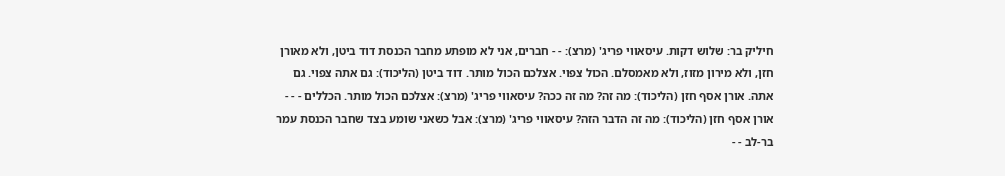חיליק בר: שלוש דקות. עיסאווי פריג' (מרצ): - - חברים, אני לא מופתע מחבר הכנסת דוד ביטן, ולא מאורן חזן, ולא מירון מזוז, ולא מאמסלם. הכול צפוי. אצלכם הכול מותר. דוד ביטן (הליכוד): גם אתה צפוי. גם אתה. אורן אסף חזן (הליכוד): מה זה? מה זה ככה? עיסאווי פריג' (מרצ): אצלכם הכול מותר. הכללים - - - אורן אסף חזן (הליכוד): מה זה הדבר הזה? עיסאווי פריג' (מרצ): אבל כשאני שומע בצד שחבר הכנסת עמר בר-לב - -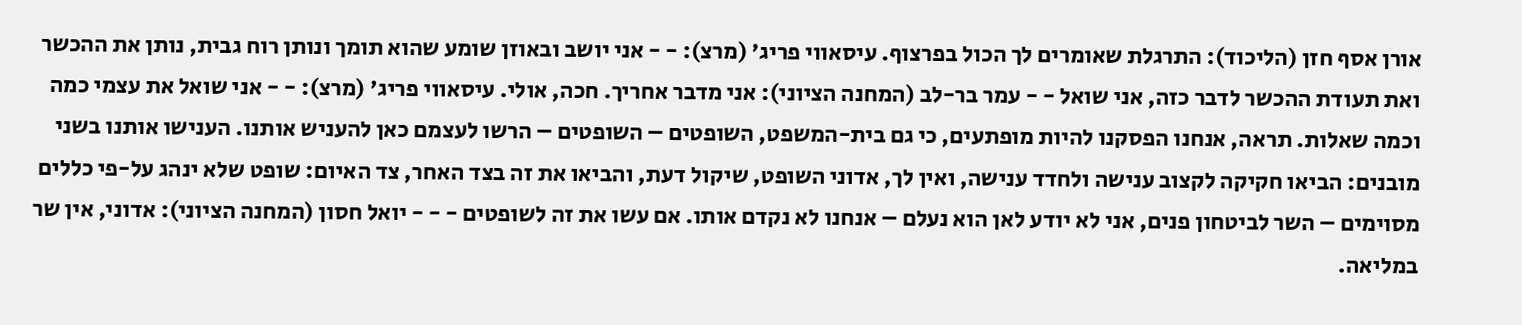אורן אסף חזן (הליכוד): התרגלת שאומרים לך הכול בפרצוף. עיסאווי פריג' (מרצ): - - אני יושב ובאוזן שומע שהוא תומך ונותן רוח גבית, נותן את ההכשר ואת תעודת ההכשר לדבר כזה, אני שואל - - עמר בר-לב (המחנה הציוני): אני מדבר אחריך. חכה, אולי. עיסאווי פריג' (מרצ): - - אני שואל את עצמי כמה וכמה שאלות. תראה, אנחנו הפסקנו להיות מופתעים, כי גם בית-המשפט, השופטים – השופטים – הרשו לעצמם כאן להעניש אותנו. הענישו אותנו בשני מובנים: הביאו חקיקה לקצוב ענישה ולחדד ענישה, ואין לך, אדוני השופט, שיקול דעת, והביאו את זה בצד האחר, צד האיום: שופט שלא ינהג על-פי כללים מסוימים – השר לביטחון פנים, אני לא יודע לאן הוא נעלם – אנחנו לא נקדם אותו. אם עשו את זה לשופטים - - - יואל חסון (המחנה הציוני): אדוני, אין שר במליאה.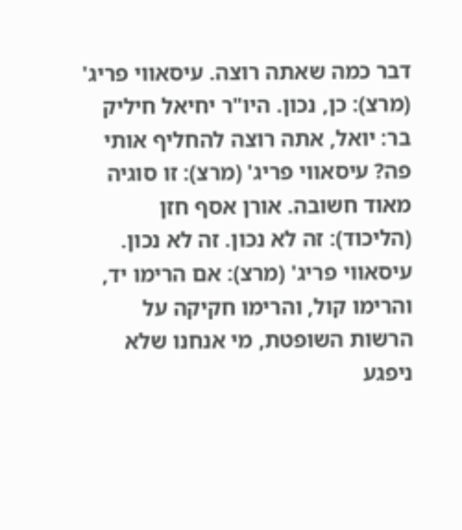דבר כמה שאתה רוצה. עיסאווי פריג' (מרצ): כן, נכון. היו"ר יחיאל חיליק בר: יואל, אתה רוצה להחליף אותי פה? עיסאווי פריג' (מרצ): זו סוגיה מאוד חשובה. אורן אסף חזן (הליכוד): זה לא נכון. זה לא נכון. עיסאווי פריג' (מרצ): אם הרימו יד, והרימו קול, והרימו חקיקה על הרשות השופטת, מי אנחנו שלא ניפגע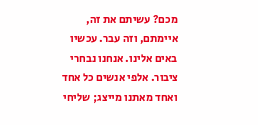מכם? עשיתם את זה, איימתם, וזה עבר. עכשיו באים אלינו. אנחנו נבחרי ציבור. אלפי אנשים כל אחד ואחד מאתנו מייצג; שליחי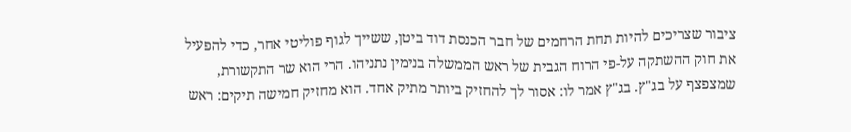ציבור שצריכים להיות תחת הרחמים של חבר הכנסת דוד ביטן, ששייך לגוף פוליטי אחר, כדי להפעיל את חוק ההשתקה על-פי הרוח הגבית של ראש הממשלה בנימין נתניהו. הרי הוא שר התקשורת, שמצפצף על בג"ץ. בג"ץ אמר לו: אסור לך להחזיק ביותר מתיק אחד. הוא מחזיק חמישה תיקים: ראש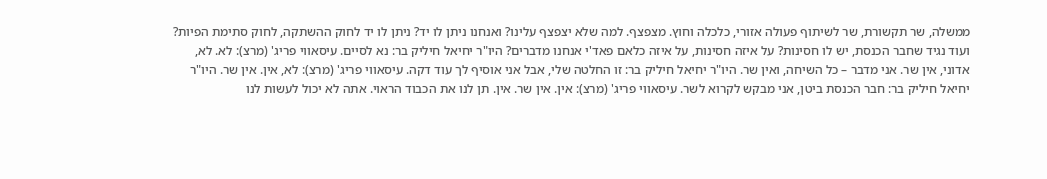ממשלה, שר תקשורת, שר לשיתוף פעולה אזורי, כלכלה וחוץ. מצפצף. למה שלא יצפצף עלינו? ואנחנו ניתן לו יד? ניתן לו יד לחוק ההשתקה, לחוק סתימת הפיות? ועוד נגיד שחבר הכנסת, יש לו חסינות? על איזה חסינות, על איזה כלאם פאד'י אנחנו מדברים? היו"ר יחיאל חיליק בר: נא לסיים. עיסאווי פריג' (מרצ): לא. לא, אדוני, אין שר. אני מדבר – כל השיחה, ואין שר. היו"ר יחיאל חיליק בר: זו החלטה שלי, אבל אני אוסיף לך עוד דקה. עיסאווי פריג' (מרצ): לא, אין. אין שר. היו"ר יחיאל חיליק בר: חבר הכנסת ביטן, אני מבקש לקרוא לשר. עיסאווי פריג' (מרצ): אין. אין שר. אין. תן לנו את הכבוד הראוי. אתה לא יכול לעשות לנו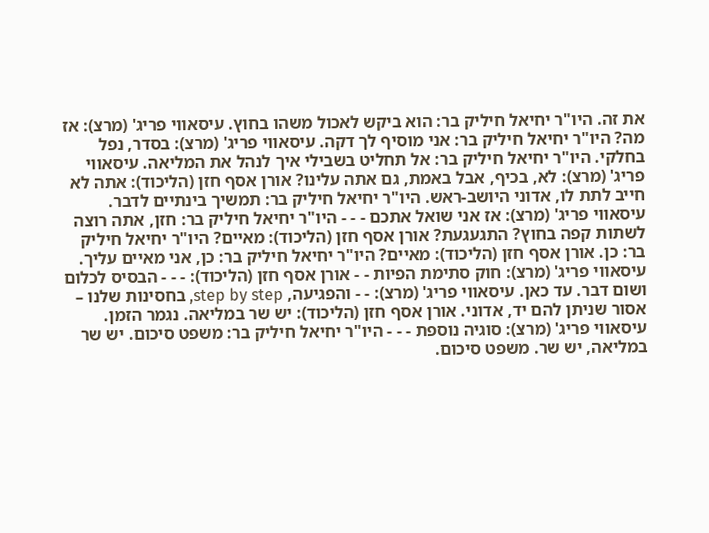את זה. היו"ר יחיאל חיליק בר: הוא ביקש לאכול משהו בחוץ. עיסאווי פריג' (מרצ): אז מה? היו"ר יחיאל חיליק בר: אני מוסיף לך דקה. עיסאווי פריג' (מרצ): בסדר, נפל בחלקי. היו"ר יחיאל חיליק בר: אל תחליט בשבילי איך לנהל את המליאה. עיסאווי פריג' (מרצ): לא, בכיף, אבל באמת, גם אתה עלינו? אורן אסף חזן (הליכוד): אתה לא חייב לתת לו, אדוני היושב-ראש. היו"ר יחיאל חיליק בר: תמשיך בינתיים לדבר. עיסאווי פריג' (מרצ): אז אני שואל אתכם - - - היו"ר יחיאל חיליק בר: חזן, אתה רוצה לשתות קפה בחוץ? התגעגעת? אורן אסף חזן (הליכוד): מאיים? היו"ר יחיאל חיליק בר: כן. אורן אסף חזן (הליכוד): מאיים? היו"ר יחיאל חיליק בר: כן, אני מאיים עליך. עיסאווי פריג' (מרצ): חוק סתימת הפיות - - אורן אסף חזן (הליכוד): - - - הבסיס לכלום ושום דבר. עד כאן. עיסאווי פריג' (מרצ): - - והפגיעה, step by step, בחסינות שלנו – אסור שניתן להם יד, אדוני. אורן אסף חזן (הליכוד): יש שר במליאה. נגמר הזמן. עיסאווי פריג' (מרצ): סוגיה נוספת - - - היו"ר יחיאל חיליק בר: משפט סיכום. יש שר במליאה, יש שר. משפט סיכום.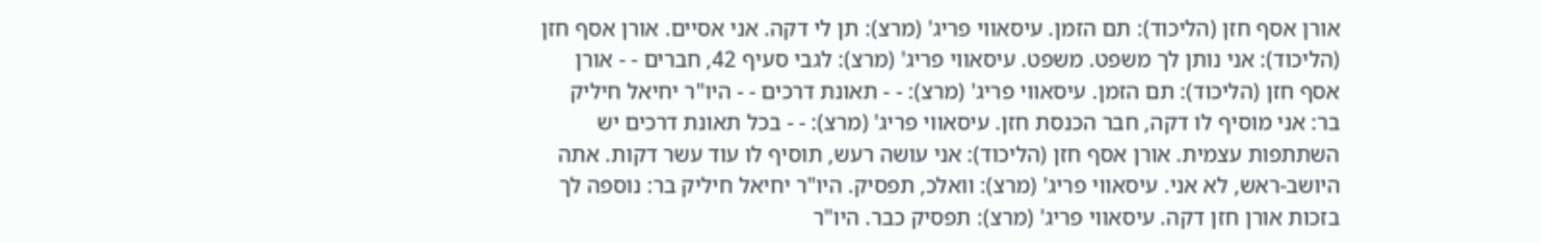אורן אסף חזן (הליכוד): תם הזמן. עיסאווי פריג' (מרצ): תן לי דקה. אני אסיים. אורן אסף חזן (הליכוד): אני נותן לך משפט. משפט. עיסאווי פריג' (מרצ): לגבי סעיף 42, חברים - - אורן אסף חזן (הליכוד): תם הזמן. עיסאווי פריג' (מרצ): - - תאונת דרכים - - היו"ר יחיאל חיליק בר: אני מוסיף לו דקה, חבר הכנסת חזן. עיסאווי פריג' (מרצ): - - בכל תאונת דרכים יש השתתפות עצמית. אורן אסף חזן (הליכוד): אני עושה רעש, תוסיף לו עוד עשר דקות. אתה היושב-ראש, לא אני. עיסאווי פריג' (מרצ): וואלכ, תפסיק. היו"ר יחיאל חיליק בר: נוספה לך בזכות אורן חזן דקה. עיסאווי פריג' (מרצ): תפסיק כבר. היו"ר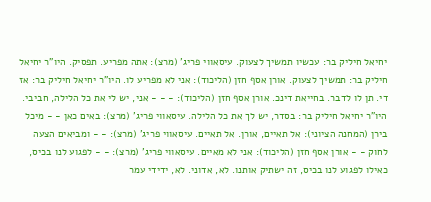יחיאל חיליק בר: עכשיו תמשיך לצעוק. עיסאווי פריג' (מרצ): אתה מפריע. תפסיק. היו"ר יחיאל חיליק בר: תמשיך לצעוק. אורן אסף חזן (הליכוד): אני לא מפריע לו. היו"ר יחיאל חיליק בר: אז די. תן לו לדבר. בחייאת דינכ. אורן אסף חזן (הליכוד): - - - אני, יש לי את כל הלילה, חביבי. היו"ר יחיאל חיליק בר: בסדר, יש לך את כל הלילה. עיסאווי פריג' (מרצ): באים כאן - - מיכל בירן (המחנה הציוני): אל תאיים, אורן. אל תאיים. עיסאווי פריג' (מרצ): - - ומביאים הצעה לחוק - - אורן אסף חזן (הליכוד): אני לא מאיים. עיסאווי פריג' (מרצ): - - לפגוע לנו בכיס, כאילו לפגוע לנו בכיס, זה ישתיק אותנו. לא, אדוני. לא, ידידי עמר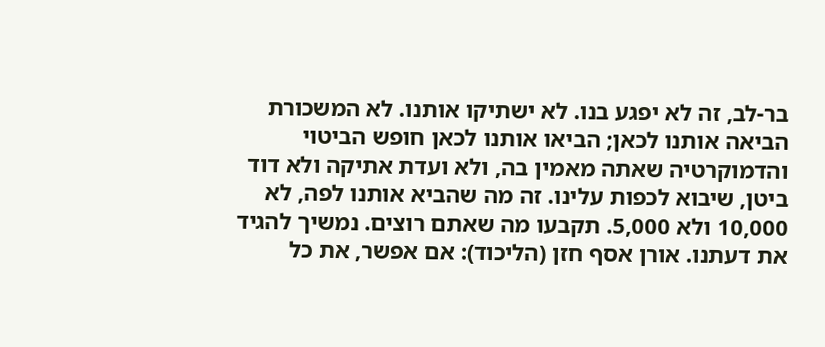בר-לב, זה לא יפגע בנו. לא ישתיקו אותנו. לא המשכורת הביאה אותנו לכאן; הביאו אותנו לכאן חופש הביטוי והדמוקרטיה שאתה מאמין בה, ולא ועדת אתיקה ולא דוד ביטן, שיבוא לכפות עלינו. זה מה שהביא אותנו לפה, לא 10,000 ולא 5,000. תקבעו מה שאתם רוצים. נמשיך להגיד את דעתנו. אורן אסף חזן (הליכוד): אם אפשר, את כל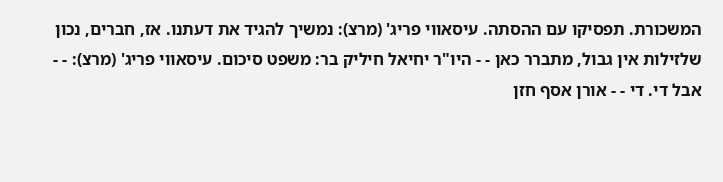המשכורת. תפסיקו עם ההסתה. עיסאווי פריג' (מרצ): נמשיך להגיד את דעתנו. אז, חברים, נכון שלזילות אין גבול, מתברר כאן - - היו"ר יחיאל חיליק בר: משפט סיכום. עיסאווי פריג' (מרצ): - - אבל די. די - - אורן אסף חזן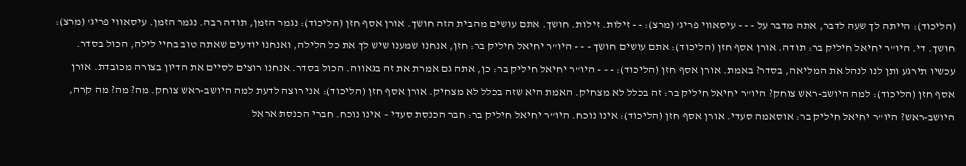(הליכוד): הייתה לך שעה לדבר, אתה מדבר על - - - עיסאווי פריג' (מרצ): - - זילות. זילות. חושך. אתם עושים מהבית הזה חושך. אורן אסף חזן (הליכוד): נגמר הזמן, תודה רבה. נגמר הזמן. עיסאווי פריג' (מרצ): חושך. די. היו"ר יחיאל חיליק בר: תודה. אורן אסף חזן (הליכוד): אתם עושים חושך - - - היו"ר יחיאל חיליק בר: חזן, אנחנו שמענו שיש לך את כל הלילה, ואנחנו יודעים שאתה טוב בחיי לילה, הכול בסדר. עכשיו תירגע ותן לנו לנהל את המליאה, בסדר? באמת. אורן אסף חזן (הליכוד): - - - היו"ר יחיאל חיליק בר: כן, אתה גם אמרת את זה בגאווה. הכול בסדר. אנחנו רוצים לסיים את הדיון בצורה מכובדת. אורן אסף חזן (הליכוד): למה היושב-ראש צוחק? היו"ר יחיאל חיליק בר: זה בכלל לא מצחיק. האמת היא שזה בכלל לא מצחיק. אורן אסף חזן (הליכוד): אני רוצה לדעת למה היושב-ראש צוחק. מה? מה? מה קרה, היושב-ראש? היו"ר יחיאל חיליק בר: אוסאמה סעדי. אורן אסף חזן (הליכוד): אינו נוכח. היו"ר יחיאל חיליק בר: חבר הכנסת סעדי – אינו נוכח. חברי הכנסת אראל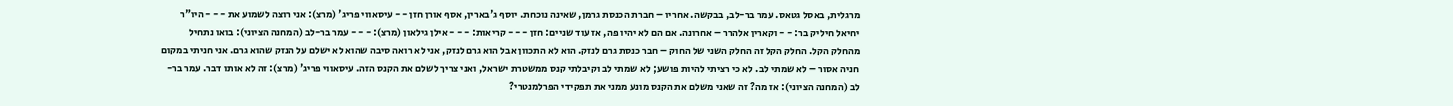מרגלית, באסל גטאס. עמר בר-לב, בבקשה. אחריו – חברת הכנסת גרמן, שאינה נוכחת. יוסף ג'בארין, אסף אורן חזן - - עיסאווי פריג' (מרצ): אני רוצה לשמוע את - - - היו"ר יחיאל חיליק בר: - - וקארין אלהרר – אחרונה. אם הם לא יהיו פה, אז עוד שניים: חזן - - - קריאות: - - - אילן גילאון (מרצ): - - - עמר בר-לב (המחנה הציוני): בואו נתחיל מהחלק הקל. החלק הקל זה החלק השני של החוק – חבר כנסת גרם לנזק. הוא לא התכוון אבל הוא גרם לנזק, אני לא רואה סיבה שהוא לא ישלם על הנזק שהוא גרם. אני חניתי במקום חניה אסור – לא שמתי לב. לא כי רציתי להיות פושע; לא שמתי לב וקיבלתי קנס ממשטרת ישראל, ואני צריך לשלם את הקנס הזה. עיסאווי פריג' (מרצ): זה לא אותו דבר. עמר בר-לב (המחנה הציוני): אז מה? זה שאני משלם את הקנס מונע ממני את תפקידי הפרלמנטרי?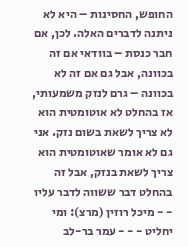החופש, החסינות – היא לא ניתנה לדברים האלה. לכן, אם חבר כנסת – בוודאי אם זה בכוונה, אבל גם אם זה לא בכוונה – גרם לנזק משמעותי, אז בהחלט לא אוטומטית הוא לא צריך לשאת בשום נזק. אני גם לא אומר שאוטומטית הוא צריך לשאת בנזק, אבל זה בהחלט דבר ששווה לדבר עליו - - מיכל רוזין (מרצ): ומי יחליט - - - עמר בר-לב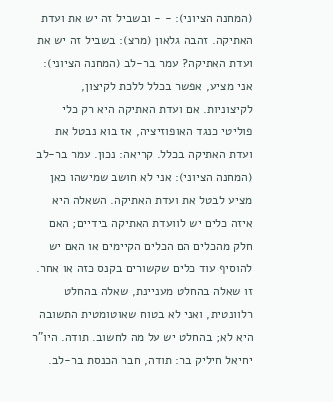(המחנה הציוני): - - ובשביל זה יש את ועדת האתיקה. זהבה גלאון (מרצ): בשביל זה יש את ועדת האתיקה? עמר בר-לב (המחנה הציוני): אני מציע, אפשר בכלל ללכת לקיצון, לקיצוניות. אם ועדת האתיקה היא רק כלי פוליטי כנגד האופוזיציה, אז בוא נבטל את ועדת האתיקה בכלל. קריאה: נכון. עמר בר-לב (המחנה הציוני): אני לא חושב שמישהו כאן מציע לבטל את ועדת האתיקה. השאלה היא איזה כלים יש לוועדת האתיקה בידיים; האם חלק מהכלים הם הכלים הקיימים או האם יש להוסיף עוד כלים שקשורים בקנס כזה או אחר. זו שאלה בהחלט מעניינת, שאלה בהחלט רלוונטית, ואני לא בטוח שאוטומטית התשובה היא לא; בהחלט יש על מה לחשוב. תודה. היו"ר יחיאל חיליק בר: תודה, חבר הכנסת בר-לב.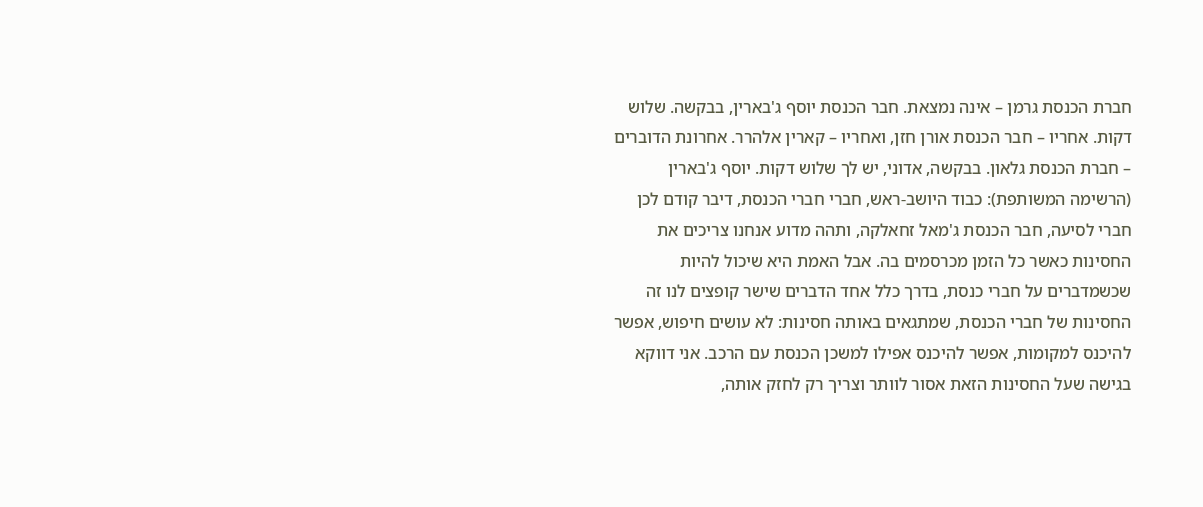חברת הכנסת גרמן – אינה נמצאת. חבר הכנסת יוסף ג'בארין, בבקשה. שלוש דקות. אחריו – חבר הכנסת אורן חזן, ואחריו – קארין אלהרר. אחרונת הדוברים – חברת הכנסת גלאון. בבקשה, אדוני, יש לך שלוש דקות. יוסף ג'בארין (הרשימה המשותפת): כבוד היושב-ראש, חברי חברי הכנסת, דיבר קודם לכן חברי לסיעה, חבר הכנסת ג'מאל זחאלקה, ותהה מדוע אנחנו צריכים את החסינות כאשר כל הזמן מכרסמים בה. אבל האמת היא שיכול להיות שכשמדברים על חברי כנסת, בדרך כלל אחד הדברים שישר קופצים לנו זה החסינות של חברי הכנסת, שמתגאים באותה חסינות: לא עושים חיפוש, אפשר להיכנס למקומות, אפשר להיכנס אפילו למשכן הכנסת עם הרכב. אני דווקא בגישה שעל החסינות הזאת אסור לוותר וצריך רק לחזק אותה,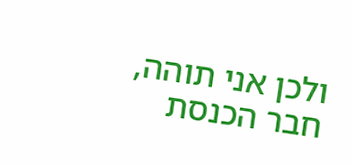ולכן אני תוהה, חבר הכנסת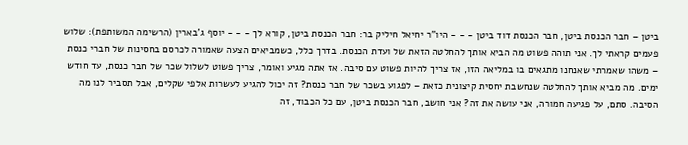ביטן – חבר הכנסת ביטן, חבר הכנסת דוד ביטן - - - היו"ר יחיאל חיליק בר: חבר הכנסת ביטן, קורא לך - - - יוסף ג'בארין (הרשימה המשותפת): שלוש פעמים קראתי לך. אני תוהה פשוט מה הביא אותך להחלטה הזאת של ועדת הכנסת. בדרך כלל, כשמביאים הצעה שאמורה לכרסם בחסינות של חברי כנסת – משהו שאמרתי שאנחנו מתגאים בו במליאה הזו, אז צריך להיות פשוט עם סיבה. אז אתה מגיע ואומר, צריך פשוט לשלול שכר של חבר כנסת, עד חודש ימים. מה מביא אותך להחלטה שנחשבת יחסית קיצונית כזאת – לפגוע בשכר של חבר כנסת? זה יכול להגיע לעשרות אלפי שקלים, אבל תסביר לנו מה הסיבה. סתם, על פגיעה חמורה, אני עושה את זה? אני חושב, חבר הכנסת ביטן, עם כל הכבוד, זה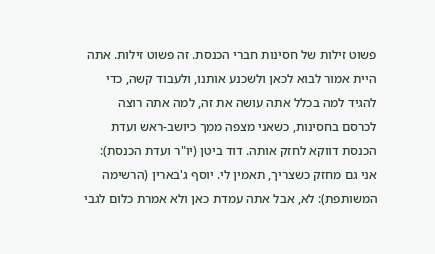פשוט זילות של חסינות חברי הכנסת. זה פשוט זילות. אתה היית אמור לבוא לכאן ולשכנע אותנו, ולעבוד קשה, כדי להגיד למה בכלל אתה עושה את זה, למה אתה רוצה לכרסם בחסינות, כשאני מצפה ממך כיושב-ראש ועדת הכנסת דווקא לחזק אותה. דוד ביטן (יו"ר ועדת הכנסת): אני גם מחזק כשצריך, תאמין לי. יוסף ג'בארין (הרשימה המשותפת): לא, אבל אתה עמדת כאן ולא אמרת כלום לגבי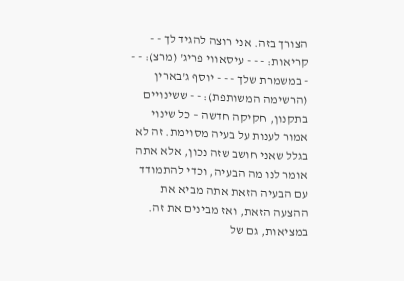הצורך בזה. אני רוצה להגיד לך - - קריאות: - - - עיסאווי פריג' (מרצ): - - - במשמרת שלך - - - יוסף ג'בארין (הרשימה המשותפת): - - ששינויים בתקנון, חקיקה חדשה – כל שינוי אמור לענות על בעיה מסוימת. זה לא בגלל שאני חושב שזה נכון, אלא אתה אומר לנו מה הבעיה, וכדי להתמודד עם הבעיה הזאת אתה מביא את ההצעה הזאת, ואז מבינים את זה. במציאות, גם של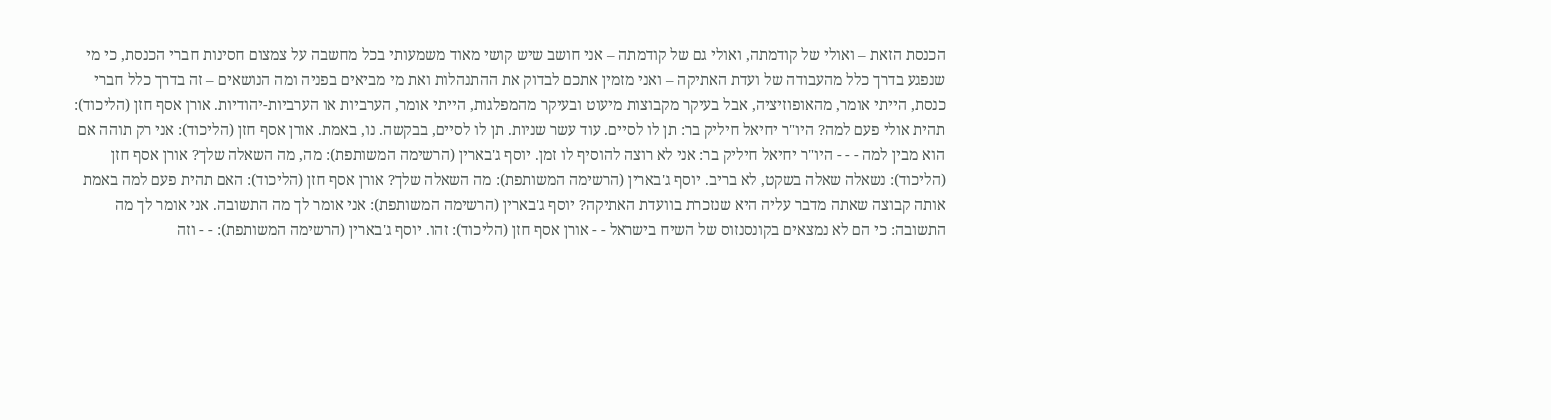הכנסת הזאת – ואולי של קודמתה, ואולי גם של קודמתה – אני חושב שיש קושי מאוד משמעותי בכל מחשבה על צמצום חסינות חברי הכנסת, כי מי שנפגע בדרך כלל מהעבודה של ועדת האתיקה – ואני מזמין אתכם לבדוק את ההתנהלות ואת מי מביאים בפניה ומה הנושאים – זה בדרך כלל חברי כנסת, הייתי אומר, מהאופוזיציה, אבל בעיקר מקבוצות מיעוט ובעיקר מהמפלגות, הייתי אומר, הערביות או הערביות-יהודיות. אורן אסף חזן (הליכוד): תהית אולי פעם למה? היו"ר יחיאל חיליק בר: תן לו לסיים. עוד עשר שניות. תן לו לסיים, בבקשה. נו, באמת. אורן אסף חזן (הליכוד): אני רק תוהה אם הוא מבין למה - - - היו"ר יחיאל חיליק בר: אני לא רוצה להוסיף לו זמן. יוסף ג'בארין (הרשימה המשותפת): מה, מה השאלה שלך? אורן אסף חזן (הליכוד): נשאלה שאלה בשקט, לא בריב. יוסף ג'בארין (הרשימה המשותפת): מה השאלה שלך? אורן אסף חזן (הליכוד): האם תהית פעם למה באמת אותה קבוצה שאתה מדבר עליה היא שנזכרת בוועדת האתיקה? יוסף ג'בארין (הרשימה המשותפת): אני אומר לך מה התשובה. אני אומר לך מה התשובה: כי הם לא נמצאים בקונסנזוס של השיח בישראל - - אורן אסף חזן (הליכוד): זהו. יוסף ג'בארין (הרשימה המשותפת): - - וזה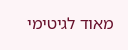מאוד לגיטימי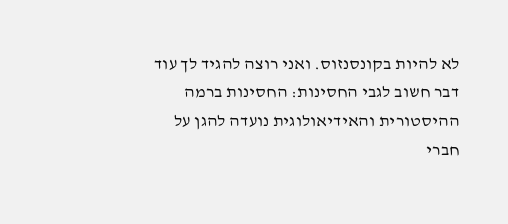לא להיות בקונסנזוס. ואני רוצה להגיד לך עוד דבר חשוב לגבי החסינות: החסינות ברמה ההיסטורית והאידיאולוגית נועדה להגן על חברי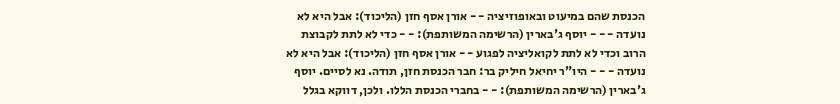הכנסת שהם במיעוט ובאופוזיציה - - אורן אסף חזן (הליכוד): אבל היא לא נועדה - - - יוסף ג'בארין (הרשימה המשותפת): - - כדי לא לתת לקבוצת הרוב וכדי לא לתת לקואליציה לפגוע - - אורן אסף חזן (הליכוד): אבל היא לא נועדה - - - היו"ר יחיאל חיליק בר: חבר הכנסת חזן, תודה. נא לסיים. יוסף ג'בארין (הרשימה המשותפת): - - בחברי הכנסת הללו. ולכן, דווקא בגלל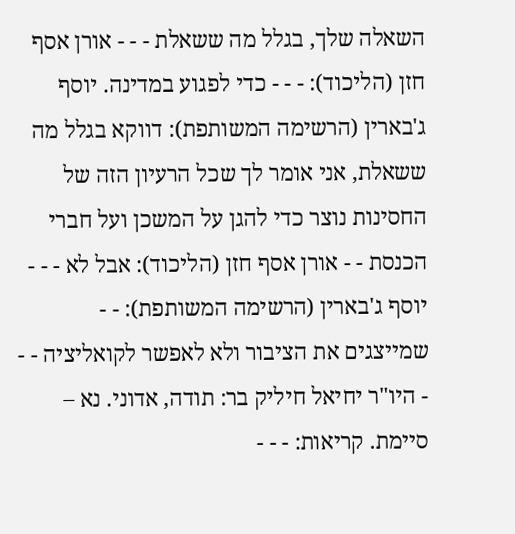השאלה שלך, בגלל מה ששאלת - - - אורן אסף חזן (הליכוד): - - - כדי לפגוע במדינה. יוסף ג'בארין (הרשימה המשותפת): דווקא בגלל מה ששאלת, אני אומר לך שכל הרעיון הזה של החסינות נוצר כדי להגן על המשכן ועל חברי הכנסת - - אורן אסף חזן (הליכוד): אבל לא - - - יוסף ג'בארין (הרשימה המשותפת): - - שמייצגים את הציבור ולא לאפשר לקואליציה - - - היו"ר יחיאל חיליק בר: תודה, אדוני. נא – סיימת. קריאות: - - -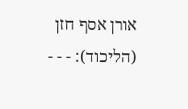אורן אסף חזן (הליכוד): - - -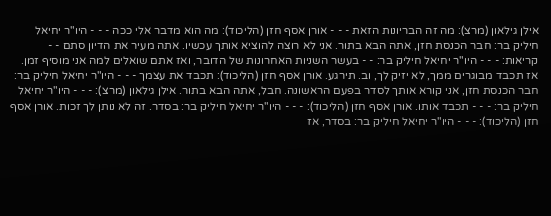אילן גילאון (מרצ): מה זה הבריונות הזאת - - - אורן אסף חזן (הליכוד): מה הוא מדבר אלי ככה - - - היו"ר יחיאל חיליק בר: חבר הכנסת חזן, אתה הבא בתור. אני לא רוצה להוציא אותך עכשיו. אתה מעיר את הדיון סתם - - קריאות: - - - היו"ר יחיאל חיליק בר: - - בעשר השניות האחרונות של הדובר, ואז אתם שואלים למה אני מוסיף זמן. אז תכבד מבוגרים ממך, לא יזיק לך, וב. תירגע. אורן אסף חזן (הליכוד): תכבד את עצמך - - - היו"ר יחיאל חיליק בר: חבר הכנסת חזן, אני קורא אותך לסדר בפעם הראשונה. חבל, אתה הבא בתור. אילן גילאון (מרצ): - - - היו"ר יחיאל חיליק בר: - - - תכבד אותו. אורן אסף חזן (הליכוד): - - - היו"ר יחיאל חיליק בר: בסדר. זה לא נותן לך זכות. אורן אסף חזן (הליכוד): - - - היו"ר יחיאל חיליק בר: בסדר, אז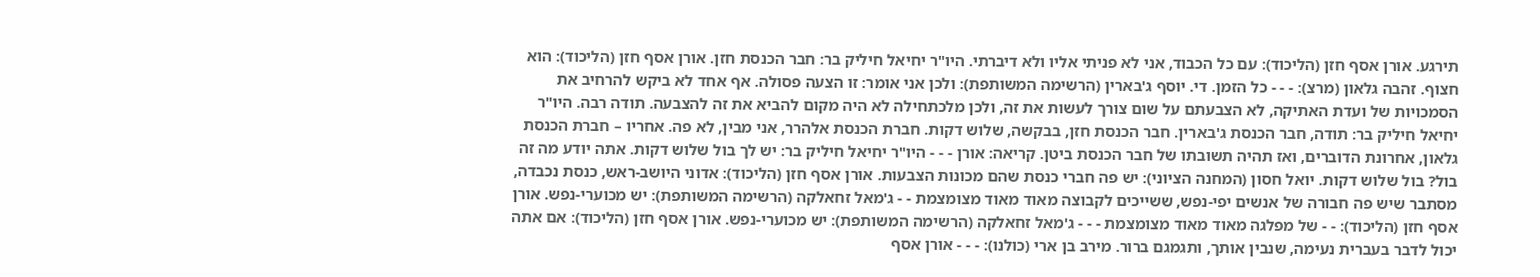תירגע. אורן אסף חזן (הליכוד): עם כל הכבוד, אני לא פניתי אליו ולא דיברתי. היו"ר יחיאל חיליק בר: חבר הכנסת חזן. אורן אסף חזן (הליכוד): הוא חצוף. זהבה גלאון (מרצ): - - - כל הזמן. די. יוסף ג'בארין (הרשימה המשותפת): ולכן אני אומר: זו הצעה פסולה. אף אחד לא ביקש להרחיב את הסמכויות של ועדת האתיקה, לא הצבעתם על שום צורך לעשות את זה, ולכן מלכתחילה לא היה מקום להביא את זה להצבעה. תודה רבה. היו"ר יחיאל חיליק בר: תודה, חבר הכנסת ג'בארין. חבר הכנסת חזן, בבקשה, שלוש דקות. חברת הכנסת אלהרר, אני מבין, לא פה. אחריו – חברת הכנסת גלאון, אחרונת הדוברים, ואז תהיה תשובתו של חבר הכנסת ביטן. קריאה: אורן - - - היו"ר יחיאל חיליק בר: יש לך בול שלוש דקות. אתה יודע מה זה בול? בול שלוש דקות. יואל חסון (המחנה הציוני): יש פה חברי כנסת שהם מכונות הצבעות. אורן אסף חזן (הליכוד): אדוני היושב-ראש, כנסת נכבדה, מסתבר שיש פה חבורה של אנשים יפי-נפש, ששייכים לקבוצה מאוד מאוד מצומצמת - - ג'מאל זחאלקה (הרשימה המשותפת): יש מכוערי-נפש. אורן אסף חזן (הליכוד): - - של מפלגה מאוד מאוד מצומצמת - - - ג'מאל זחאלקה (הרשימה המשותפת): יש מכוערי-נפש. אורן אסף חזן (הליכוד): אם אתה יכול לדבר בעברית נעימה, שנבין אותך, ותגמגם ברור. מירב בן ארי (כולנו): - - - אורן אסף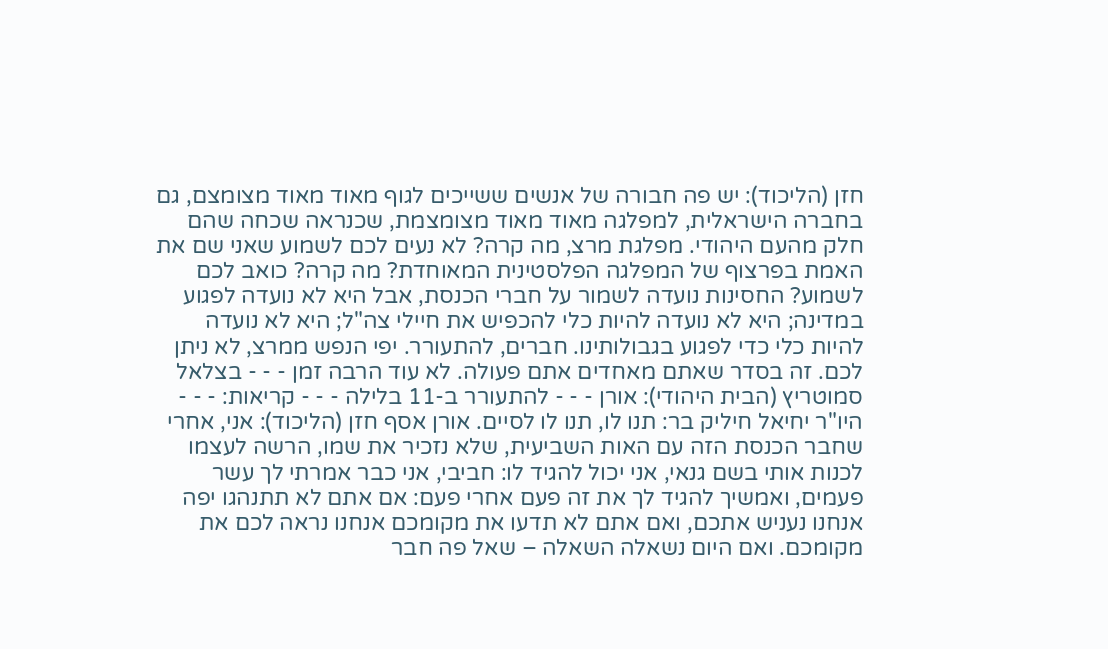חזן (הליכוד): יש פה חבורה של אנשים ששייכים לגוף מאוד מאוד מצומצם, גם בחברה הישראלית, למפלגה מאוד מאוד מצומצמת, שכנראה שכחה שהם חלק מהעם היהודי. מפלגת מרצ, מה קרה? לא נעים לכם לשמוע שאני שם את האמת בפרצוף של המפלגה הפלסטינית המאוחדת? מה קרה? כואב לכם לשמוע? החסינות נועדה לשמור על חברי הכנסת, אבל היא לא נועדה לפגוע במדינה; היא לא נועדה להיות כלי להכפיש את חיילי צה"ל; היא לא נועדה להיות כלי כדי לפגוע בגבולותינו. חברים, להתעורר. יפי הנפש ממרצ, לא ניתן לכם. זה בסדר שאתם מאחדים אתם פעולה. לא עוד הרבה זמן - - - בצלאל סמוטריץ (הבית היהודי): אורן - - - להתעורר ב-11 בלילה - - - קריאות: - - - היו"ר יחיאל חיליק בר: תנו לו, תנו לו לסיים. אורן אסף חזן (הליכוד): אני, אחרי שחבר הכנסת הזה עם האות השביעית, שלא נזכיר את שמו, הרשה לעצמו לכנות אותי בשם גנאי, אני יכול להגיד לו: חביבי, אני כבר אמרתי לך עשר פעמים, ואמשיך להגיד לך את זה פעם אחרי פעם: אם אתם לא תתנהגו יפה אנחנו נעניש אתכם, ואם אתם לא תדעו את מקומכם אנחנו נראה לכם את מקומכם. ואם היום נשאלה השאלה – שאל פה חבר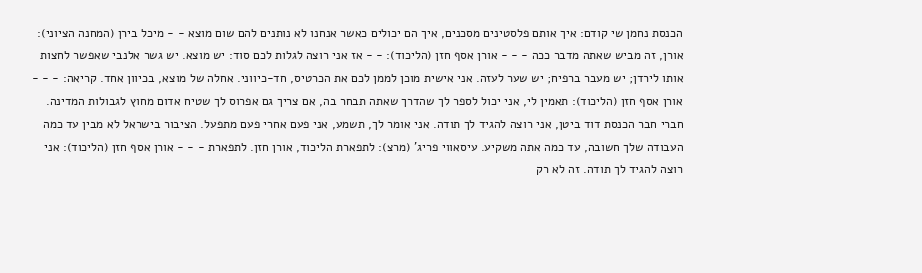הכנסת נחמן שי קודם: איך אותם פלסטינים מסכנים, איך הם יכולים כאשר אנחנו לא נותנים להם שום מוצא - - מיכל בירן (המחנה הציוני): אורן, זה מביש שאתה מדבר ככה - - - אורן אסף חזן (הליכוד): - - אז אני רוצה לגלות לכם סוד: יש מוצא. יש גשר אלנבי שאפשר לחצות אותו לירדן; יש מעבר ברפיח; יש שער לעזה. אני אישית מוכן לממן לכם את הכרטיס, חד-כיווני. אחלה של מוצא, בכיוון אחד. קריאה: - - - אורן אסף חזן (הליכוד): תאמין לי, אני יכול לספר לך שהדרך שאתה תבחר בה, אם צריך גם אפרוס לך שטיח אדום מחוץ לגבולות המדינה. חברי חבר הכנסת דוד ביטן, אני רוצה להגיד לך תודה. אני אומר לך, תשמע, אני פעם אחרי פעם מתפעל. הציבור בישראל לא מבין עד כמה העבודה שלך חשובה, עד כמה אתה משקיע. עיסאווי פריג' (מרצ): לתפארת הליכוד, אורן חזן. לתפארת - - - אורן אסף חזן (הליכוד): אני רוצה להגיד לך תודה. זה לא רק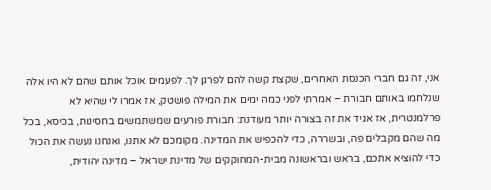אני, זה גם חברי הכנסת האחרים, שקצת קשה להם לפרגן לך. לפעמים אוכל אותם שהם לא היו אלה שנלחמו באותם חבורת – אמרתי לפני כמה ימים את המילה פושטק, אז אמרו לי שהיא לא פרלמנטרית, אז אגיד את זה בצורה יותר מעודנת: חבורת פורעים שמשתמשים בחסינות, בכיסא, בכל מה שהם מקבלים פה, ובשררה, כדי להכפיש את המדינה. מקומכם לא אתנו, ואנחנו נעשה את הכול כדי להוציא אתכם, בראש ובראשונה מבית-המחוקקים של מדינת ישראל – מדינה יהודית,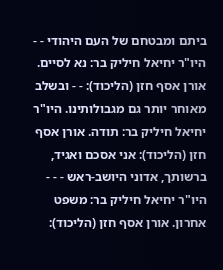ביתם ומבטחם של העם היהודי - - היו"ר יחיאל חיליק בר: נא לסיים. אורן אסף חזן (הליכוד): - - ובשלב מאוחר יותר גם מגבולותינו. היו"ר יחיאל חיליק בר: תודה. אורן אסף חזן (הליכוד): אני אסכם ואגיד, ברשותך, אדוני היושב-ראש - - - היו"ר יחיאל חיליק בר: משפט אחרון. אורן אסף חזן (הליכוד):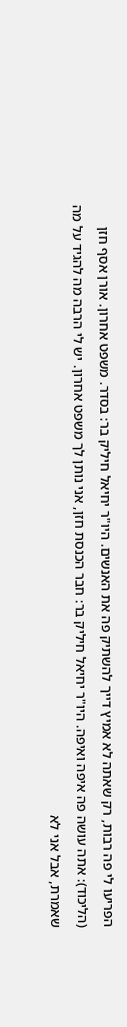הפריעו לי פה רבות, רק שאתה לא אמיץ דייך להשתיק פה את האנשים. היו"ר יחיאל חיליק בר: בסדר. משפט אחרון. אורן אסף חזן (הליכוד): אתה עושה פה איפה ואיפה. היו"ר יחיאל חיליק בר: חבר הכנסת חזן, אני נותן לך משפט אחרון. יש לי הרבה מה להגיד על מה שאמרת, אבל אני לא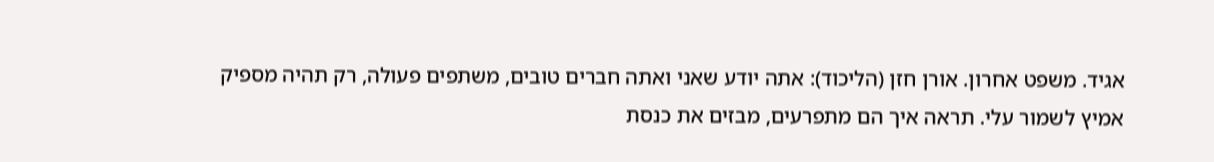אגיד. משפט אחרון. אורן חזן (הליכוד): אתה יודע שאני ואתה חברים טובים, משתפים פעולה, רק תהיה מספיק אמיץ לשמור עלי. תראה איך הם מתפרעים, מבזים את כנסת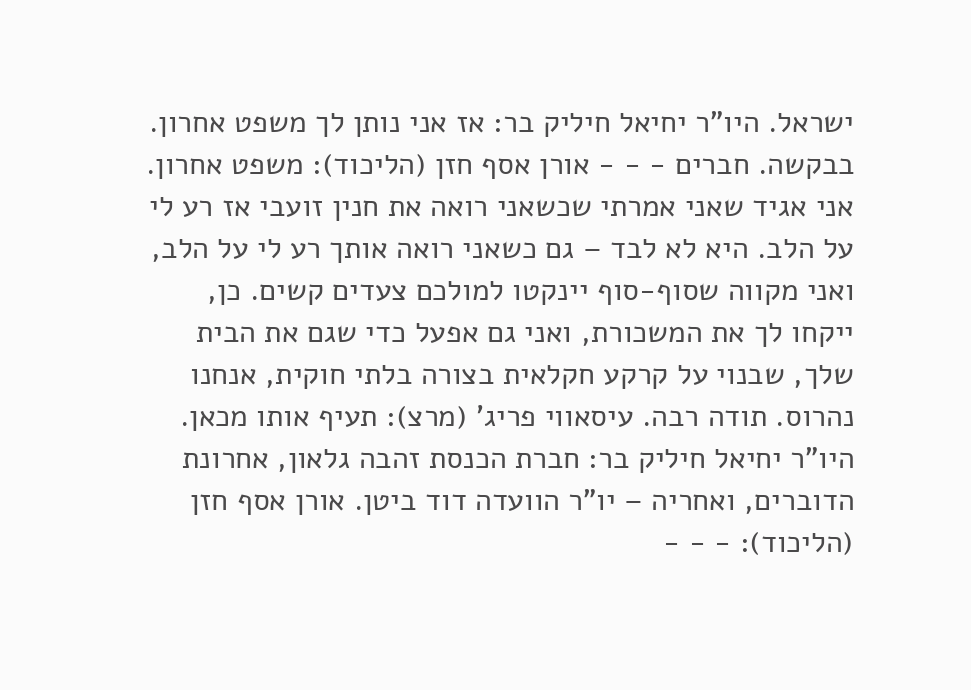ישראל. היו"ר יחיאל חיליק בר: אז אני נותן לך משפט אחרון. בבקשה. חברים - - - אורן אסף חזן (הליכוד): משפט אחרון. אני אגיד שאני אמרתי שכשאני רואה את חנין זועבי אז רע לי על הלב. היא לא לבד – גם כשאני רואה אותך רע לי על הלב, ואני מקווה שסוף-סוף יינקטו למולכם צעדים קשים. כן, ייקחו לך את המשכורת, ואני גם אפעל כדי שגם את הבית שלך, שבנוי על קרקע חקלאית בצורה בלתי חוקית, אנחנו נהרוס. תודה רבה. עיסאווי פריג' (מרצ): תעיף אותו מכאן. היו"ר יחיאל חיליק בר: חברת הכנסת זהבה גלאון, אחרונת הדוברים, ואחריה – יו"ר הוועדה דוד ביטן. אורן אסף חזן (הליכוד): - - -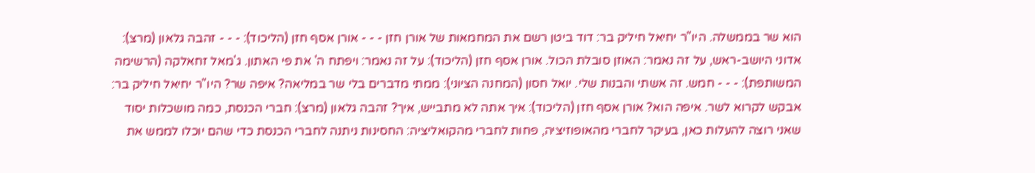הוא שר בממשלה. היו"ר יחיאל חיליק בר: דוד ביטן רשם את המחמאות של אורן חזן - - - אורן אסף חזן (הליכוד): - - - זהבה גלאון (מרצ): אדוני היושב-ראש, על זה נאמר: האוזן סובלת הכול. אורן אסף חזן (הליכוד): על זה נאמר: ויפתח ה' את פי האתון. ג'מאל זחאלקה (הרשימה המשותפת): - - - חמש. זה אשתי והבנות שלי. יואל חסון (המחנה הציוני): ממתי מדברים בלי שר במליאה? איפה שר? היו"ר יחיאל חיליק בר: אבקש לקרוא לשר. איפה הוא? אורן אסף חזן (הליכוד): איך אתה לא מתבייש, איך? זהבה גלאון (מרצ): חברי הכנסת, כמה מושכלות יסוד שאני רוצה להעלות כאן, בעיקר לחברי מהאופוזיציה, פחות לחברי מהקואליציה: החסינות ניתנה לחברי הכנסת כדי שהם יוכלו לממש את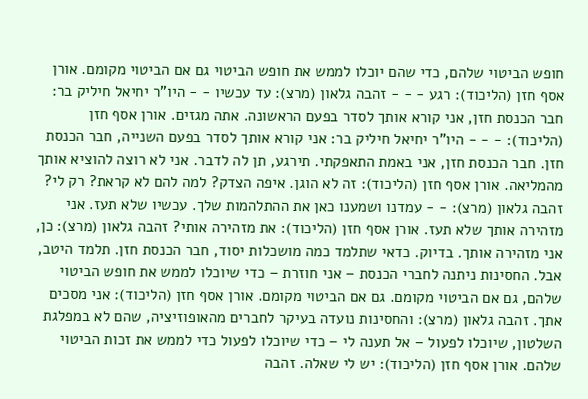חופש הביטוי שלהם, כדי שהם יוכלו לממש את חופש הביטוי גם אם הביטוי מקומם. אורן אסף חזן (הליכוד): רגע - - - זהבה גלאון (מרצ): עד עכשיו - - היו"ר יחיאל חיליק בר: חבר הכנסת חזן, אני קורא אותך לסדר בפעם הראשונה. אתה מגזים. אורן אסף חזן (הליכוד): - - - היו"ר יחיאל חיליק בר: אני קורא אותך לסדר בפעם השנייה, חבר הכנסת חזן. חבר הכנסת חזן, אני באמת התאפקתי. תירגע, תן לה לדבר. אני לא רוצה להוציא אותך מהמליאה. אורן אסף חזן (הליכוד): זה לא הוגן. איפה הצדק? למה להם לא קראת? רק לי? זהבה גלאון (מרצ): - - עמדנו ושמענו כאן את ההתלהמות שלך. עכשיו שלא תעז. אני מזהירה אותך שלא תעז. אורן אסף חזן (הליכוד): את מזהירה אותי? זהבה גלאון (מרצ): כן, אני מזהירה אותך. בדיוק. כדאי שתלמד כמה מושכלות יסוד, חבר הכנסת חזן. תלמד היטב, אבל. החסינות ניתנה לחברי הכנסת – אני חוזרת – כדי שיוכלו לממש את חופש הביטוי שלהם, גם אם הביטוי מקומם. גם אם הביטוי מקומם. אורן אסף חזן (הליכוד): אני מסכים אתך. זהבה גלאון (מרצ): והחסינות נועדה בעיקר לחברים מהאופוזיציה, שהם לא במפלגת השלטון, שיוכלו לפעול – אל תענה לי – כדי שיוכלו לפעול כדי לממש את זכות הביטוי שלהם. אורן אסף חזן (הליכוד): יש לי שאלה. זהבה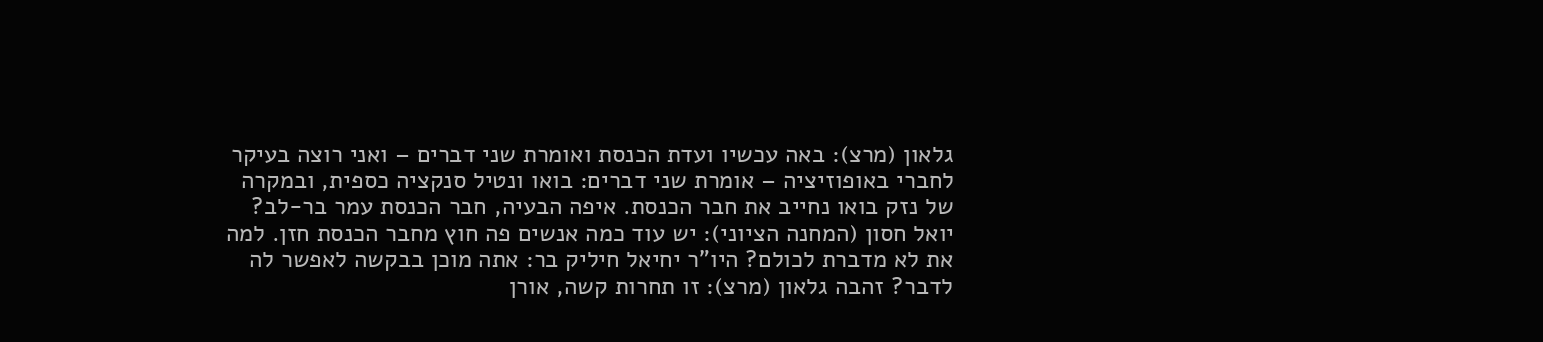גלאון (מרצ): באה עכשיו ועדת הכנסת ואומרת שני דברים – ואני רוצה בעיקר לחברי באופוזיציה – אומרת שני דברים: בואו ונטיל סנקציה כספית, ובמקרה של נזק בואו נחייב את חבר הכנסת. איפה הבעיה, חבר הכנסת עמר בר-לב? יואל חסון (המחנה הציוני): יש עוד כמה אנשים פה חוץ מחבר הכנסת חזן. למה את לא מדברת לכולם? היו"ר יחיאל חיליק בר: אתה מוכן בבקשה לאפשר לה לדבר? זהבה גלאון (מרצ): זו תחרות קשה, אורן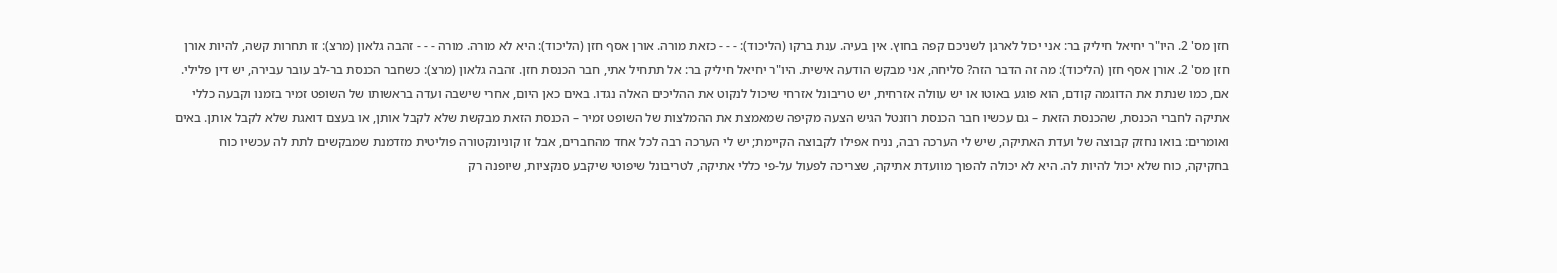חזן מס' 2. היו"ר יחיאל חיליק בר: אני יכול לארגן לשניכם קפה בחוץ. אין בעיה. ענת ברקו (הליכוד): - - - כזאת מורה. אורן אסף חזן (הליכוד): היא לא מורה. מורה - - - זהבה גלאון (מרצ): זו תחרות קשה, להיות אורן חזן מס' 2. אורן אסף חזן (הליכוד): מה זה הדבר הזה? סליחה, אני מבקש הודעה אישית. היו"ר יחיאל חיליק בר: אל תתחיל אתי, חבר הכנסת חזן. זהבה גלאון (מרצ): כשחבר הכנסת בר-לב עובר עבירה, יש דין פלילי. אם, כמו שנתת את הדוגמה קודם, הוא פוגע באוטו או יש עוולה אזרחית, יש טריבונל אזרחי שיכול לנקוט את ההליכים האלה נגדו. באים כאן היום, אחרי שישבה ועדה בראשותו של השופט זמיר בזמנו וקבעה כללי אתיקה לחברי הכנסת, שהכנסת הזאת – גם עכשיו חבר הכנסת רוזנטל הגיש הצעה מקיפה שמאמצת את ההמלצות של השופט זמיר – הכנסת הזאת מבקשת שלא לקבל אותן, או בעצם דואגת שלא לקבל אותן. באים ואומרים: בואו נחזק קבוצה של ועדת האתיקה, שיש לי הערכה רבה, נניח אפילו לקבוצה הקיימת; יש לי הערכה רבה לכל אחד מהחברים, אבל זו קוניונקטורה פוליטית מזדמנת שמבקשים לתת לה עכשיו כוח בחקיקה, כוח שלא יכול להיות לה. היא לא יכולה להפוך מוועדת אתיקה, שצריכה לפעול על-פי כללי אתיקה, לטריבונל שיפוטי שיקבע סנקציות, שיופנה רק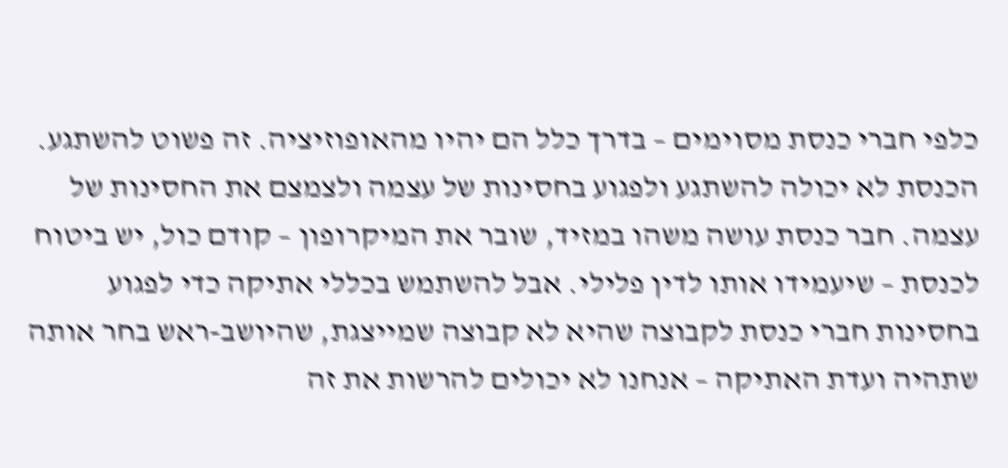כלפי חברי כנסת מסוימים – בדרך כלל הם יהיו מהאופוזיציה. זה פשוט להשתגע. הכנסת לא יכולה להשתגע ולפגוע בחסינות של עצמה ולצמצם את החסינות של עצמה. חבר כנסת עושה משהו במזיד, שובר את המיקרופון – קודם כול, יש ביטוח לכנסת – שיעמידו אותו לדין פלילי. אבל להשתמש בכללי אתיקה כדי לפגוע בחסינות חברי כנסת לקבוצה שהיא לא קבוצה שמייצגת, שהיושב-ראש בחר אותה שתהיה ועדת האתיקה – אנחנו לא יכולים להרשות את זה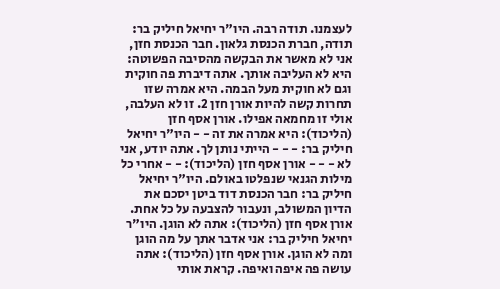לעצמנו. תודה רבה. היו"ר יחיאל חיליק בר: תודה, חברת הכנסת גלאון. חבר הכנסת חזן, אני לא מאשר את הבקשה מהסיבה הפשוטה: היא לא העליבה אותך. אתה דיברת פה חוקית וגם לא חוקית מעל הבמה. היא אמרה שזו תחרות קשה להיות אורן חזן 2. זו לא העלבה, אולי זו מחמאה אפילו. אורן אסף חזן (הליכוד): היא אמרה את זה - - היו"ר יחיאל חיליק בר: - - - הייתי נותן לך. אתה יודע, אני לא - - - אורן אסף חזן (הליכוד): - - אחרי כל מילות הגנאי שנפלטו באולם. היו"ר יחיאל חיליק בר: חבר הכנסת דוד ביטן יסכם את הדיון המשולב, ונעבור להצבעה על כל אחת. אורן אסף חזן (הליכוד): אתה לא הוגן. היו"ר יחיאל חיליק בר: אני אדבר אתך על מה הוגן ומה לא הוגן. אורן אסף חזן (הליכוד): אתה עושה פה איפה ואיפה. קראת אותי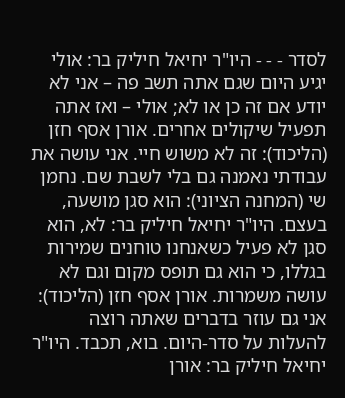לסדר - - - היו"ר יחיאל חיליק בר: אולי יגיע היום שגם אתה תשב פה – אני לא יודע אם זה כן או לא; אולי – ואז אתה תפעיל שיקולים אחרים. אורן אסף חזן (הליכוד): זה לא משוש חיי. אני עושה את עבודתי נאמנה גם בלי לשבת שם. נחמן שי (המחנה הציוני): הוא סגן מושעה, בעצם. היו"ר יחיאל חיליק בר: לא, הוא סגן לא פעיל כשאנחנו טוחנים שמירות בגללו, כי הוא גם תופס מקום וגם לא עושה משמרות. אורן אסף חזן (הליכוד): אני גם עוזר בדברים שאתה רוצה להעלות על סדר-היום. בוא, תכבד. היו"ר יחיאל חיליק בר: אורן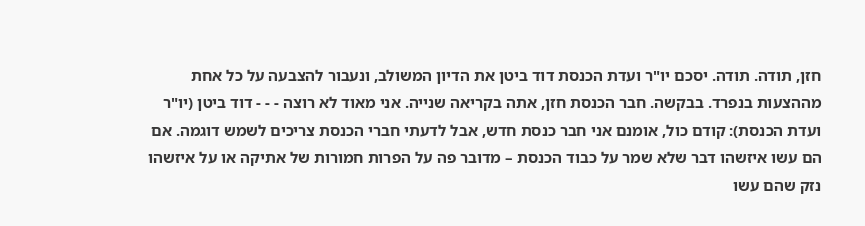חזן, תודה. תודה. יסכם יו"ר ועדת הכנסת דוד ביטן את הדיון המשולב, ונעבור להצבעה על כל אחת מההצעות בנפרד. בבקשה. חבר הכנסת חזן, אתה בקריאה שנייה. אני מאוד לא רוצה - - - דוד ביטן (יו"ר ועדת הכנסת): קודם כול, אומנם אני חבר כנסת חדש, אבל לדעתי חברי הכנסת צריכים לשמש דוגמה. אם הם עשו איזשהו דבר שלא שמר על כבוד הכנסת – מדובר פה על הפרות חמורות של אתיקה או על איזשהו נזק שהם עשו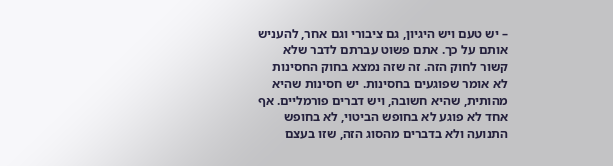– יש טעם ויש היגיון, גם ציבורי וגם אחר, להעניש אותם על כך. אתם פשוט עברתם לדבר שלא קשור לחוק הזה. זה שזה נמצא בחוק החסינות לא אומר שפוגעים בחסינות. יש חסינות שהיא מהותית, שהיא חשובה, ויש דברים פורמליים. אף אחד לא פוגע לא בחופש הביטוי, לא בחופש התנועה ולא בדברים מהסוג הזה, שזו בעצם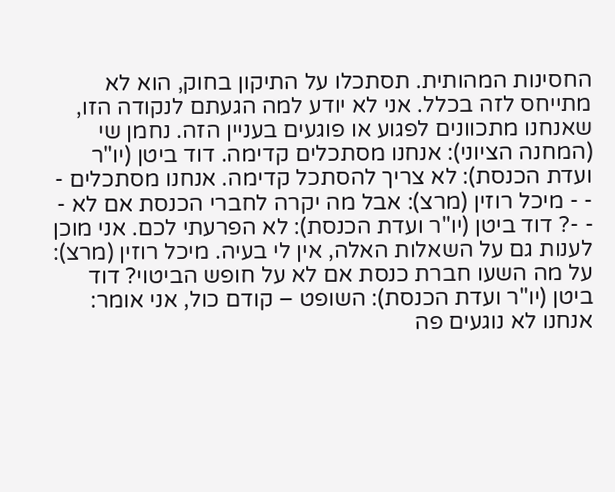החסינות המהותית. תסתכלו על התיקון בחוק, הוא לא מתייחס לזה בכלל. אני לא יודע למה הגעתם לנקודה הזו, שאנחנו מתכוונים לפגוע או פוגעים בעניין הזה. נחמן שי (המחנה הציוני): אנחנו מסתכלים קדימה. דוד ביטן (יו"ר ועדת הכנסת): לא צריך להסתכל קדימה. אנחנו מסתכלים - - - מיכל רוזין (מרצ): אבל מה יקרה לחברי הכנסת אם לא - - -? דוד ביטן (יו"ר ועדת הכנסת): לא הפרעתי לכם. אני מוכן לענות גם על השאלות האלה, אין לי בעיה. מיכל רוזין (מרצ): על מה השעו חברת כנסת אם לא על חופש הביטוי? דוד ביטן (יו"ר ועדת הכנסת): השופט – קודם כול, אני אומר: אנחנו לא נוגעים פה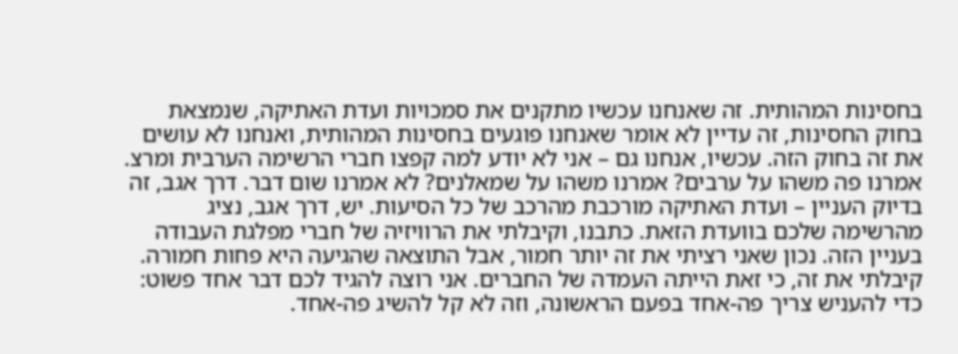בחסינות המהותית. זה שאנחנו עכשיו מתקנים את סמכויות ועדת האתיקה, שנמצאת בחוק החסינות, זה עדיין לא אומר שאנחנו פוגעים בחסינות המהותית, ואנחנו לא עושים את זה בחוק הזה. עכשיו, אנחנו גם – אני לא יודע למה קפצו חברי הרשימה הערבית ומרצ. אמרנו פה משהו על ערבים? אמרנו משהו על שמאלנים? לא אמרנו שום דבר. דרך אגב, זה בדיוק העניין – ועדת האתיקה מורכבת מהרכב של כל הסיעות. יש, דרך אגב, נציג מהרשימה שלכם בוועדת הזאת. כתבנו, וקיבלתי את הרוויזיה של חברי מפלגת העבודה בעניין הזה. נכון שאני רציתי את זה יותר חמור, אבל התוצאה שהגיעה היא פחות חמורה. קיבלתי את זה, כי זאת הייתה העמדה של החברים. אני רוצה להגיד לכם דבר אחד פשוט: כדי להעניש צריך פה-אחד בפעם הראשונה, וזה לא קל להשיג פה-אחד.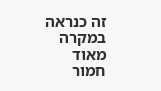זה כנראה במקרה מאוד חמור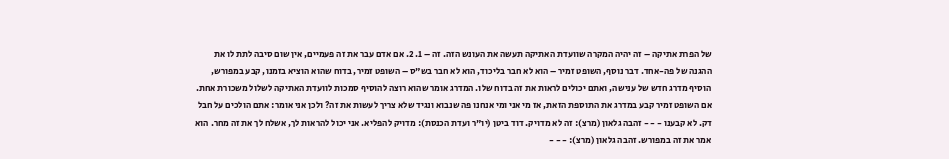של הפרת אתיקה – זה יהיה המקרה שוועדת האתיקה תעשה את העונש הזה. זה – 1. 2. אם אדם עבר את זה פעמיים, אין שום סיבה לתת לו את ההגנה של פה-אחד. דבר נוסף, השופט זמיר – הוא לא חבר בליכוד, הוא לא חבר בש"ס – השופט זמיר, בדוח שהוא הוציא בזמנו, קבע במפורש, הוסיף מדרג חדש של ענישה, ואתם יכולים לראות את זה בדוח שלו. המדרג אומר שהוא רוצה להוסיף סמכות לוועדת האתיקה לשלול משכורת אחת. אם השופט זמיר קבע במדרג את התוספת הזאת, אז מי אני ומי אנחנו פה שנבוא ונגיד שלא צריך לעשות את זה? ולכן אני אומר: אתם הולכים על חבל דק. לא קבענו - - - זהבה גלאון (מרצ): זה לא מדויק. דוד ביטן (יו"ר ועדת הכנסת): מדויק להפליא. אני יכול להראות לך, אשלח לך את זה מחר. הוא אמר את זה במפורש. זהבה גלאון (מרצ): - - -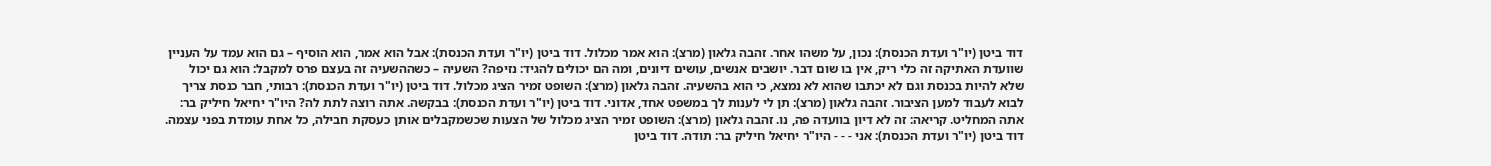דוד ביטן (יו"ר ועדת הכנסת): נכון, על משהו אחר. זהבה גלאון (מרצ): הוא אמר מכלול. דוד ביטן (יו"ר ועדת הכנסת): אבל הוא אמר, הוא הוסיף – גם הוא עמד על העניין שוועדת האתיקה זה כלי ריק, אין בו שום דבר. יושבים אנשים, עושים דיונים, ומה הם יכולים להגיד: נזיפה? השעיה – כשההשעיה זה בעצם פרס למקבל: הוא גם יכול שלא להיות בכנסת וגם לא יכתבו שהוא לא נמצא, כי הוא בהשעיה. זהבה גלאון (מרצ): השופט זמיר הציג מכלול. דוד ביטן (יו"ר ועדת הכנסת): רבותי, חבר כנסת צריך לבוא לעבוד למען הציבור. זהבה גלאון (מרצ): תן לי לענות לך במשפט אחד, אדוני. דוד ביטן (יו"ר ועדת הכנסת): בבקשה. אתה רוצה לתת לה? היו"ר יחיאל חיליק בר: אתה המחליט. קריאה: זה לא דיון בוועדה פה, נו. זהבה גלאון (מרצ): השופט זמיר הציג מכלול של הצעות שכשמקבלים אותן כעסקת חבילה, כל אחת עומדת בפני עצמה. דוד ביטן (יו"ר ועדת הכנסת): אני - - - היו"ר יחיאל חיליק בר: תודה. דוד ביטן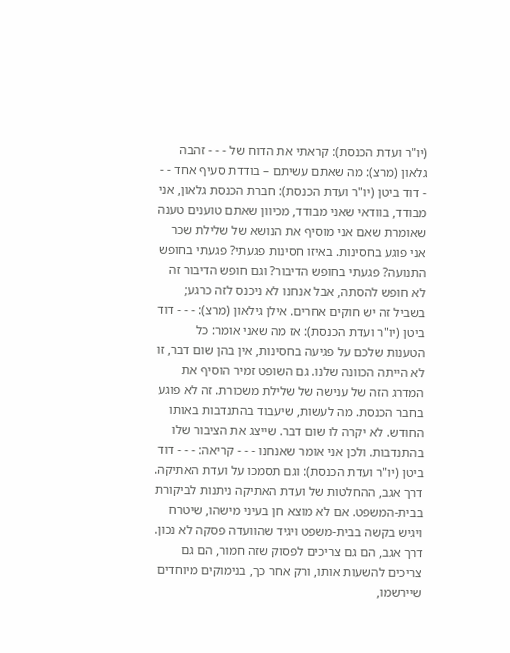(יו"ר ועדת הכנסת): קראתי את הדוח של - - - זהבה גלאון (מרצ): מה שאתם עשיתם – בודדת סעיף אחד - - - דוד ביטן (יו"ר ועדת הכנסת): חברת הכנסת גלאון, אני מבודד, בוודאי שאני מבודד, מכיוון שאתם טוענים טענה שאומרת שאם אני מוסיף את הנושא של שלילת שכר אני פוגע בחסינות. באיזו חסינות פגעתי? פגעתי בחופש התנועה? פגעתי בחופש הדיבור? וגם חופש הדיבור זה לא חופש להסתה, אבל אנחנו לא ניכנס לזה כרגע; בשביל זה יש חוקים אחרים. אילן גילאון (מרצ): - - - דוד ביטן (יו"ר ועדת הכנסת): אז מה שאני אומר: כל הטענות שלכם על פגיעה בחסינות, אין בהן שום דבר, זו לא הייתה הכוונה שלנו. גם השופט זמיר הוסיף את המדרג הזה של ענישה של שלילת משכורת. זה לא פוגע בחבר הכנסת. מה לעשות, שיעבוד בהתנדבות באותו החודש. לא יקרה לו שום דבר. שייצג את הציבור שלו בהתנדבות. ולכן אני אומר שאנחנו - - - קריאה: - - - דוד ביטן (יו"ר ועדת הכנסת): וגם תסמכו על ועדת האתיקה. דרך אגב, ההחלטות של ועדת האתיקה ניתנות לביקורת בבית-המשפט. אם לא מוצא חן בעיני מישהו, שיטרח ויגיש בקשה בבית-משפט ויגיד שהוועדה פסקה לא נכון. דרך אגב, הם גם צריכים לפסוק שזה חמור, הם גם צריכים להשעות אותו, ורק אחר כך, בנימוקים מיוחדים שיירשמו,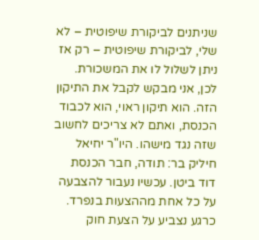שניתנים לביקורת שיפוטית – לא שלי, לביקורת שיפוטית – רק אז ניתן לשלול לו את המשכורת. לכן, אני מבקש לקבל את התיקון הזה. הוא תיקון ראוי, הוא לכבוד הכנסת, ואתם לא צריכים לחשוב שזה נגד מישהו. היו"ר יחיאל חיליק בר: תודה, חבר הכנסת דוד ביטן. עכשיו נעבור להצבעה על כל אחת מההצעות בנפרד. כרגע נצביע על הצעת חוק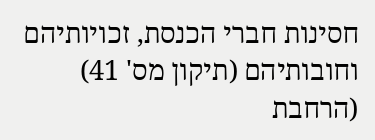חסינות חברי הכנסת, זכויותיהם וחובותיהם (תיקון מס' 41) (הרחבת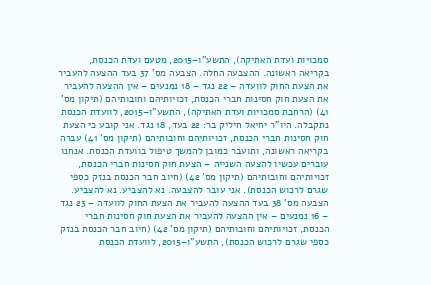סמכויות ועדת האתיקה), התשע"ו–2015, מטעם ועדת הכנסת, בקריאה ראשונה. ההצבעה החלה. הצבעה מס' 37 בעד ההצעה להעביר את הצעת החוק לוועדה – 22 נגד – 18 נמנעים – אין ההצעה להעביר את הצעת חוק חסינות חברי הכנסת, זכויותיהם וחובותיהם (תיקון מס' 41) (הרחבת סמכויות ועדת האתיקה), התשע"ו–2015, לוועדת הכנסת נתקבלה. היו"ר יחיאל חיליק בר: 22 בעד, 18 נגד. אני קובע כי הצעת חוק חסינות חברי הכנסת, זכויותיהם וחובותיהם (תיקון מס' 41) עברה בקריאה ראשונה, ותועבר כמובן להמשך טיפול בוועדת הכנסת. אנחנו עוברים עכשיו להצעה השנייה – הצעת חוק חסינות חברי הכנסת, זכויותיהם וחובותיהם (תיקון מס' 42) (חיוב חבר הכנסת בנזק כספי שגרם לרכוש הכנסת). אני עובר להצבעה. נא להצביע. נא להצביע. הצבעה מס' 38 בעד ההצעה להעביר את הצעת החוק לוועדה – 23 נגד – 16 נמנעים – אין ההצעה להעביר את הצעת חוק חסינות חברי הכנסת, זכויותיהם וחובותיהם (תיקון מס' 42) (חיוב חבר הכנסת בנזק כספי שגרם לרכוש הכנסת), התשע"ו–2015, לוועדת הכנסת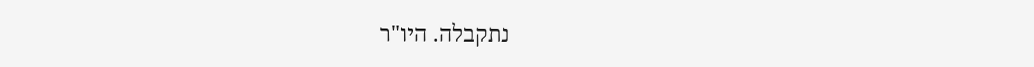נתקבלה. היו"ר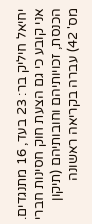יחיאל חיליק בר: 23 בעד, 16 מתנגדים. אני קובע כי גם הצעת חוק חסינות חברי הכנסת, זכויותיהם וחובותיהם (תיקון מס' 42) עברה בקריאה ראשונה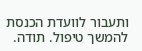ותעבור לוועדת הכנסת להמשך טיפול. תודה.